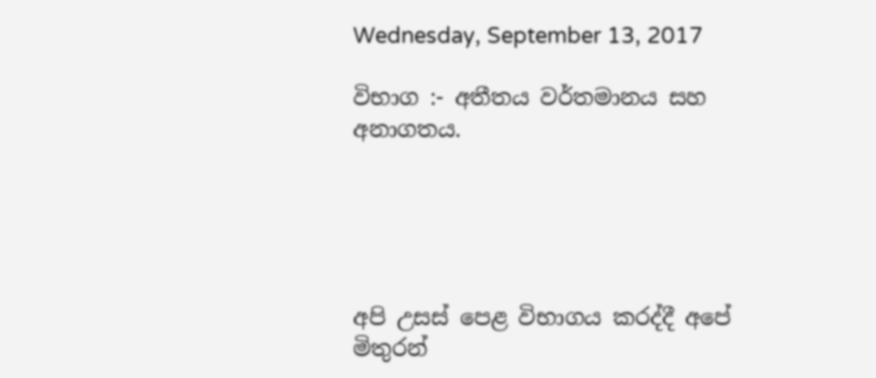Wednesday, September 13, 2017

විභාග :- අතීතය වර්තමානය සහ අනාගතය.





අපි උසස් පෙළ විභාගය කරද්දී අපේ මිතුරන්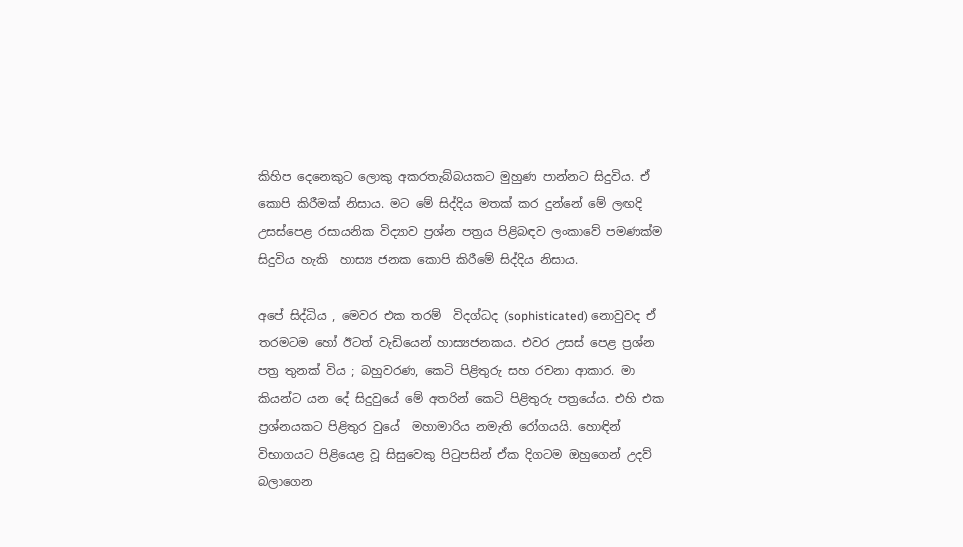කිහිප දෙනෙකුට ලොකු අකරතැබ්බයකට මුහුණ පාන්නට සිදුවිය. ඒ කොපි කිරීමක් නිසාය. මට මේ සිද්දිය මතක් කර දුන්නේ මේ ලඟදි උසස්පෙළ රසායනික විද්‍යාව ප්‍රශ්න පත්‍රය පිළිබඳව ලංකාවේ පමණක්ම සිදුවිය හැකි  හාස්‍ය ජනක කොපි කිරීමේ සිද්දිය නිසාය.

අපේ සිද්ධිය , මෙවර එක තරම්  විදග්ධද (sophisticated) නොවුවද ඒ තරමටම හෝ ඊටත් වැඩියෙන් හාස්‍යජනකය. එවර උසස් පෙළ ප්‍රශ්න පත්‍ර තුනක් විය ; බහුවරණ, කෙටි පිළිතුරු සහ රචනා ආකාර. මා කියන්ට යන දේ සිදුවුයේ මේ අතරින් කෙටි පිළිතුරු පත්‍රයේය. එහි එක ප්‍රශ්නයකට පිළිතුර වුයේ  මහාමාරිය නමැති රෝගයයි. හොඳින් විභාගයට පිළියෙළ වූ සිසුවෙකු පිටුපසින් ඒක දිගටම ඔහුගෙන් උදව් බලාගෙන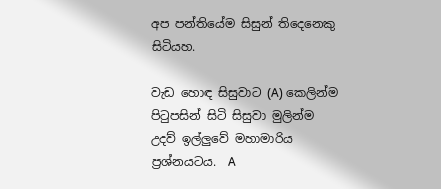අප පන්තියේම සිසුන් තිදෙනෙකු සිටියහ.

වැඩ හොඳ සිසුවාට (A) කෙලින්ම  පිටුපසින් සිටි සිසුවා මුලින්ම උදව් ඉල්ලුවේ මහාමාරිය ප්‍රශ්නයටය.  A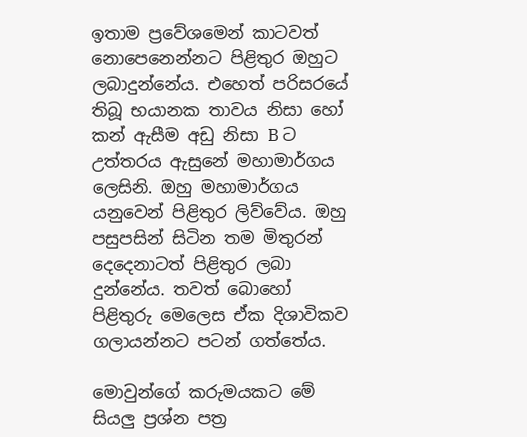ඉතාම ප්‍රවේශමෙන් කාටවත් නොපෙනෙන්නට පිළිතුර ඔහුට ලබාදුන්නේය. එහෙත් පරිසරයේ තිබූ භයානක තාවය නිසා හෝ කන් ඇසීම අඩු නිසා B ට උත්තරය ඇසුනේ මහාමාර්ගය ලෙසිනි. ඔහු මහාමාර්ගය යනුවෙන් පිළිතුර ලිව්වේය. ඔහු පසුපසින් සිටින තම මිතුරන් දෙදෙනාටත් පිළිතුර ලබා දුන්නේය. තවත් බොහෝ පිළිතුරු මෙලෙස ඒක දිශාවිකව ගලායන්නට පටන් ගත්තේය.

මොවුන්ගේ කරුමයකට මේ සියලු ප්‍රශ්න පත්‍ර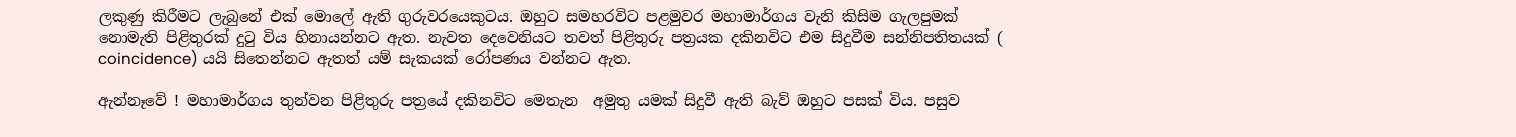ලකුණු කිරීමට ලැබුනේ එක් මොලේ ඇති ගුරුවරයෙකුටය. ඔහුට සමහරවිට පළමුවර මහාමාර්ගය වැනි කිසිම ගැලපුමක් නොමැති පිළිතුරක් දුටු විය හිනායන්නට ඇත. නැවත දෙවෙනියට තවත් පිළිතුරු පත්‍රයක දකිනවිට එම සිදුවීම සන්නිපතිතයක් ( coincidence) යයි සිතෙන්නට ඇතත් යම් සැකයක් රෝපණය වන්නට ඇත.

ඇන්නෑවේ ! මහාමාර්ගය තුන්වන පිළිතුරු පත්‍රයේ දකිනවිට මෙතැන  අමුතු යමක් සිදුවී ඇති බැව් ඔහුට පසක් විය. පසුව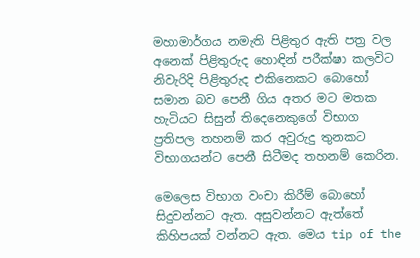මහාමාර්ගය නමැති පිළිතුර ඇති පත්‍ර වල අනෙක් පිළිතුරුද හොඳින් පරීක්ෂා කලවිට නිවැරිදි පිළිතුරුද එකිනෙකට බොහෝ සමාන බව පෙනී ගිය අතර මට මතක හැටියට සිසුන් තිදෙනෙකුගේ විභාග ප්‍රතිපල තහනම් කර අවුරුදු තුනකට විභාගයන්ට පෙනී සිටීමද තහනම් කෙරින.

මෙලෙස විභාග වංචා කිරීම් බොහෝ සිදුවන්නට ඇත. අසුවන්නට ඇත්තේ කිහිපයක් වන්නට ඇත. මෙය tip of the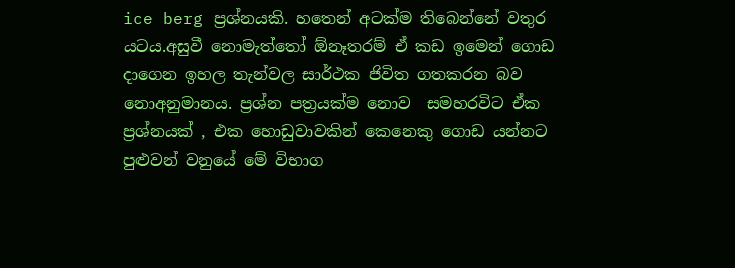ice berg ප්‍රශ්නයකි. හතෙන් අටක්ම තිබෙන්නේ වතුර යටය.අසුවී නොමැත්තෝ ඕනෑතරම් ඒ කඩ ඉමෙන් ගොඩ දාගෙන ඉහල තැන්වල සාර්ථක ජිවිත ගතකරන බව නොඅනුමානය. ප්‍රශ්න පත්‍රයක්ම නොව  සමහරවිට ඒක ප්‍රශ්නයක් , එක හොඩුවාවකින් කෙනෙකු ගොඩ යන්නට පුළුවන් වනුයේ මේ විභාග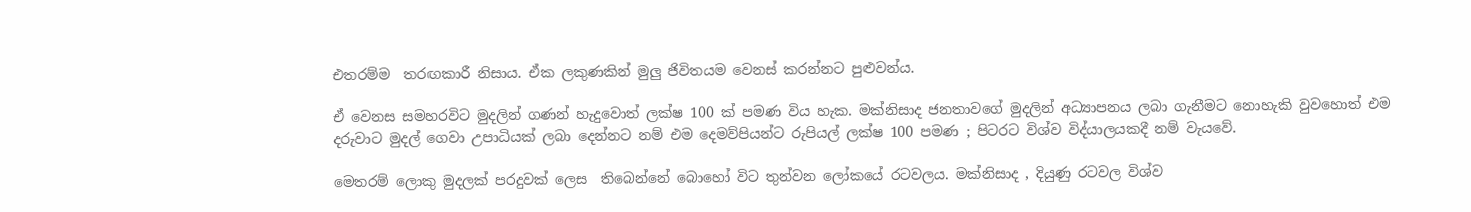එතරම්ම  තරඟකාරී නිසාය. ඒක ලකුණකින් මුලු ජිවිතයම වෙනස් කරන්නට පුළුවන්ය.

ඒ වෙනස සමහරවිට මුදලින් ගණන් හැදුවොත් ලක්ෂ 100 ක් පමණ විය හැක. මක්නිසාද ජනතාවගේ මුදලින් අධ්‍යාපනය ලබා ගැනීමට නොහැකි වුවහොත් එම දරුවාට මුදල් ගෙවා උපාධියක් ලබා දෙන්නට නම් එම දෙමව්පියන්ට රුපියල් ලක්ෂ 100 පමණ ; පිටරට විශ්ව විද්යාලයකදී නම් වැයවේ.

මෙතරම් ලොකු මුදලක් පරදුවක් ලෙස  තිබෙන්නේ බොහෝ විට තුන්වන ලෝකයේ රටවලය. මක්නිසාද , දියුණු රටවල විශ්ව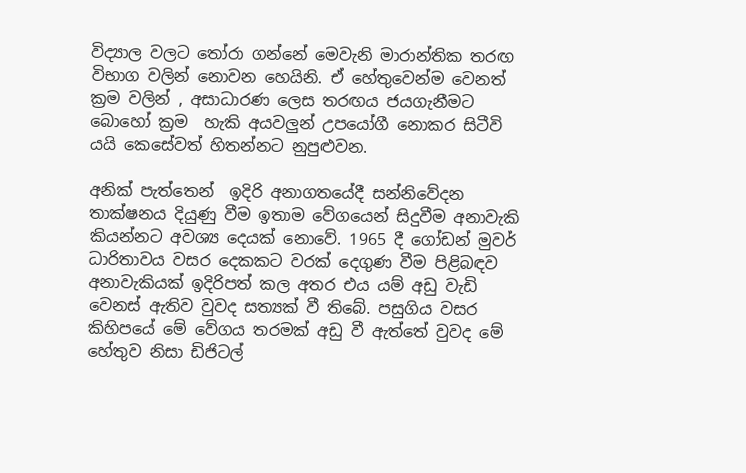විද්‍යාල වලට තෝරා ගන්නේ මෙවැනි මාරාන්තික තරඟ විභාග වලින් නොවන හෙයිනි. ඒ හේතුවෙන්ම වෙනත් ක්‍රම වලින් , අසාධාරණ ලෙස තරඟය ජයගැනීමට බොහෝ ක්‍රම  හැකි අයවලුන් උපයෝගී නොකර සිටීවි යයි කෙසේවත් හිතන්නට නුපුළුවන.

අනික් පැත්තෙන්  ඉදිරි අනාගතයේදී සන්නිවේදන තාක්ෂනය දියුණු වීම ඉතාම වේගයෙන් සිදුවීම අනාවැකි කියන්නට අවශ්‍ය දෙයක් නොවේ. 1965 දී ගෝඩන් මුවර් ධාරිතාවය වසර දෙකකට වරක් දෙගුණ වීම පිළිබඳව අනාවැකියක් ඉදිරිපත් කල අතර එය යම් අඩු වැඩි වෙනස් ඇතිව වුවද සත්‍යක් වී තිබේ. පසුගිය වසර කිහිපයේ මේ වේගය තරමක් අඩු වී ඇත්තේ වුවද මේ හේතුව නිසා ඩිජිටල්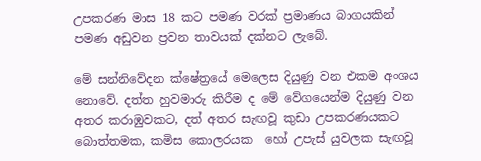උපකරණ මාස 18 කට පමණ වරක් ප්‍රමාණය බාගයකින් පමණ අඩුවන ප්‍රවන තාවයක් දක්නට ලැබේ.

මේ සන්නිවේදන ක්ෂේත්‍රයේ මෙලෙස දියුණු වන එකම අංශය නොවේ. දත්ත හුවමාරු කිරීම ද මේ වේගයෙන්ම දියුණු වන අතර කරාඹුවකට, දත් අතර සැඟවූ කුඩා උපකරණයකට බොත්තමක, කමිස කොලරයක  හෝ උපැස් යුවලක සැඟවූ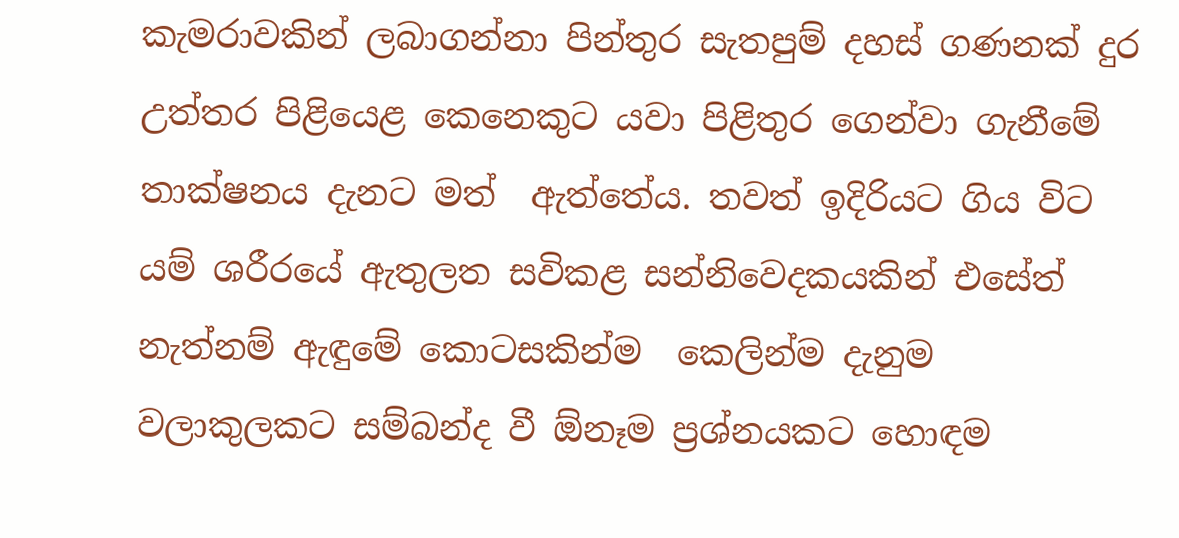කැමරාවකින් ලබාගන්නා පින්තුර සැතපුම් දහස් ගණනක් දුර උත්තර පිළියෙළ කෙනෙකුට යවා පිළිතුර ගෙන්වා ගැනීමේ තාක්ෂනය දැනට මත්  ඇත්තේය. තවත් ඉදිරියට ගිය විට යම් ශරීරයේ ඇතුලත සවිකළ සන්නිවෙදකයකින් එසේත් නැත්නම් ඇඳුමේ කොටසකින්ම  කෙලින්ම දැනුම වලාකුලකට සම්බන්ද වී ඕනෑම ප්‍රශ්නයකට හොඳම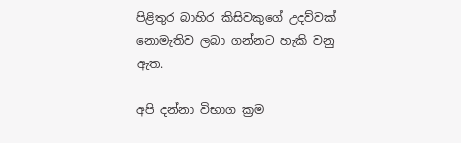පිළිතුර බාහිර කිසිවකුගේ උදව්වක් නොමැතිව ලබා ගන්නට හැකි වනු ඇත.

අපි දන්නා විභාග ක්‍රම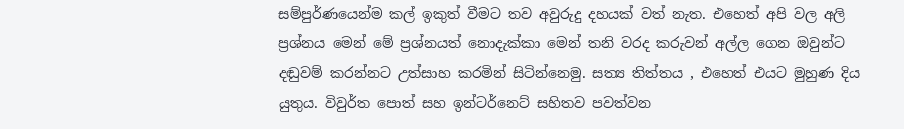සම්පුර්ණයෙන්ම කල් ඉකුත් වීමට තව අවුරුදු දහයක් වත් නැත. එහෙත් අපි වල අලි ප්‍රශ්නය මෙන් මේ ප්‍රශ්නයත් නොදැක්කා මෙන් තනි වරද කරුවන් අල්ල ගෙන ඔවුන්ට දඬුවම් කරන්නට උත්සාහ කරමින් සිටින්නෙමු. සත්‍ය තිත්තය , එහෙත් එයට මුහුණ දිය යුතුය. විවුර්ත පොත් සහ ඉන්ටර්නෙට් සහිතව පවත්වන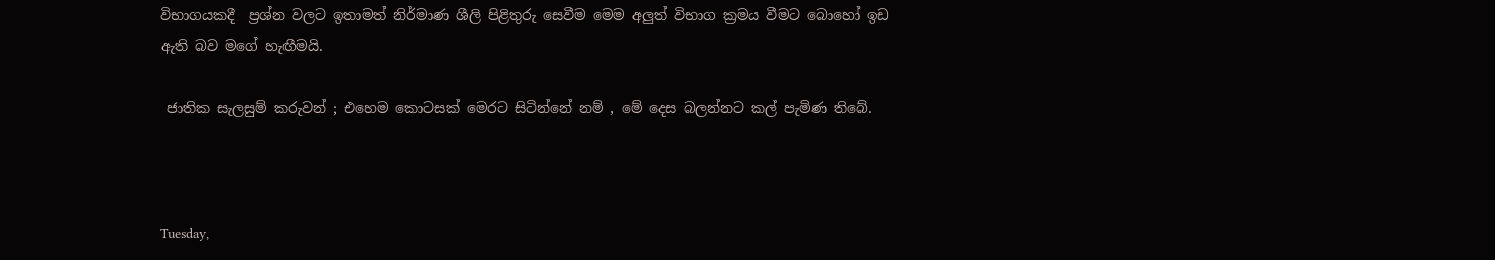විභාගයකදී  ප්‍රශ්න වලට ඉතාමත් නිර්මාණ ශීලි පිළිතුරු සෙවීම මෙම අලුත් විභාග ක්‍රමය වීමට බොහෝ ඉඩ ඇති බව මගේ හැඟීමයි.

 ජාතික සැලසුම් කරුවන් ; එහෙම කොටසක් මෙරට සිටින්නේ නම් , මේ දෙස බලන්නට කල් පැමිණ තිබේ.



Tuesday,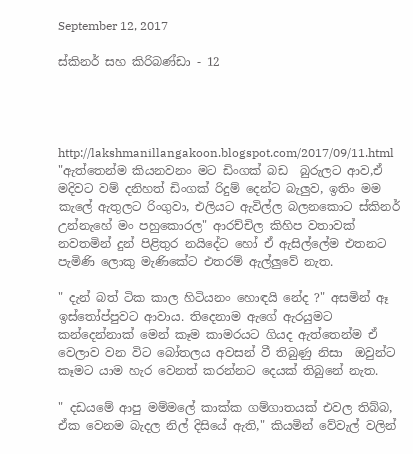September 12, 2017

ස්කිනර් සහ කිරිබණ්ඩා - 12




http://lakshmanillangakoon.blogspot.com/2017/09/11.html
"ඇත්තෙන්ම කියනවනං මට ඩිංගක් බඩ  බුරුලට ආව,ඒ මදිවට වම් දනිහත් ඩිංගක් රිදුම් දෙන්ට බැලුව, ඉතිං මම කැලේ ඇතුලට රිංගුවා, එලියට ඇවිල්ල බලනකොට ස්කිනර් උන්නැහේ මං පහුකොරල" ආරච්චිල කිහිප වතාවක් නවතමින් දුන් පිළිතුර නයිදේට හෝ ඒ ඇසිල්ලේම එතනට පැමිණි ලොකු මැණිකේට එතරම් ඇල්ලුවේ නැත.

" දැන් බත් ටික කාල හිටියනං හොඳයි නේද ?" අසමින් ඈ ඉස්තෝප්පුවට ආවාය. තිදෙනාම ඇගේ ඇරයුමට කන්දෙන්නාක් මෙන් කෑම කාමරයට ගියද ඇත්තෙන්ම ඒ වෙලාව වන විට බෝතලය අවසන් වී තිබුණු නිසා  ඔවුන්ට  කෑමට යාම හැර වෙනත් කරන්නට දෙයක් තිබුනේ නැත.

" දඩයමේ ආපු මම්මලේ කාක්ක ගම්ගාතයක් එවල තිබ්බ, ඒක වෙනම බැදල නිල් දිසියේ ඇති," කියමින් වේවැල් වලින්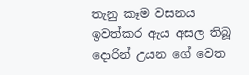තැනු කෑම වසනය ඉවත්කර ඇය අසල තිබූ දොරින් උයන ගේ වෙත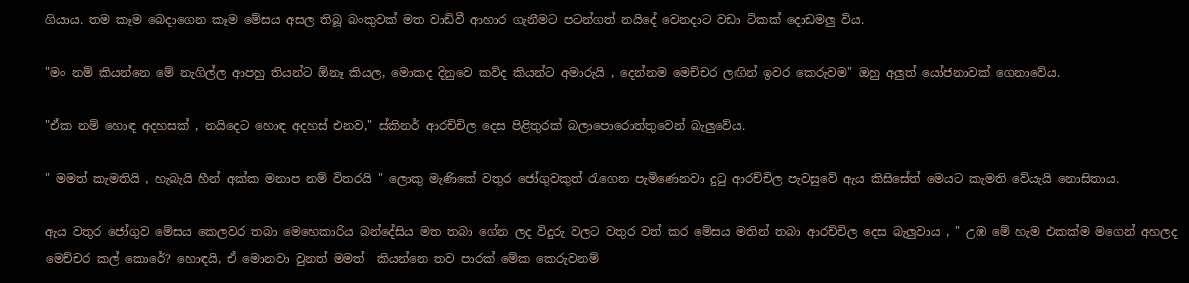ගියාය. තම කෑම බෙදාගෙන කෑම මේසය අසල තිබූ බංකුවක් මත වාඩිවී ආහාර ගැනීමට පටන්ගත් නයිදේ වෙනදාට වඩා ටිකක් දොඩමලු විය.

"මං නම් කියන්නෙ මේ නැගිල්ල ආපහු තියන්ට ඕනෑ කියල, මොකද දිනුවෙ කව්ද කියන්ට අමාරුයි , දෙන්නම මෙච්චර ලඟින් ඉවර කෙරුවම" ඔහු අලුත් යෝජනාවක් ගෙනාවේය.

"ඒක නම් හොඳ අදහසක් , නයිදෙට හොඳ අදහස් එනව," ස්කිනර් ආරච්චිල දෙස පිළිතුරක් බලාපොරොත්තුවෙන් බැලුවේය.

" මමත් කැමතියි , හැබැයි හීන් අක්ක මනාප නම් විතරයි " ලොකු මැණිකේ වතුර ජෝගුවකුත් රැගෙන පැමිණෙනවා දුටු ආරච්චිල පැවසුවේ ඇය කිසිසේත් මෙයට කැමති වේයැයි නොසිතාය.

ඇය වතුර ජෝගුව මේසය කෙලවර තබා මෙහෙකාරිය බන්දේසිය මත තබා ගේන ලද විදුරු වලට වතුර වත් කර මේසය මතින් තබා ආරච්චිල දෙස බැලුවාය , " උඹ මේ හැම එකක්ම මගෙන් අහලද මෙච්චර කල් කොරේ? හොඳයි, ඒ මොනවා වුනත් මමත්  කියන්නෙ තව පාරක් මේක කෙරුවනම්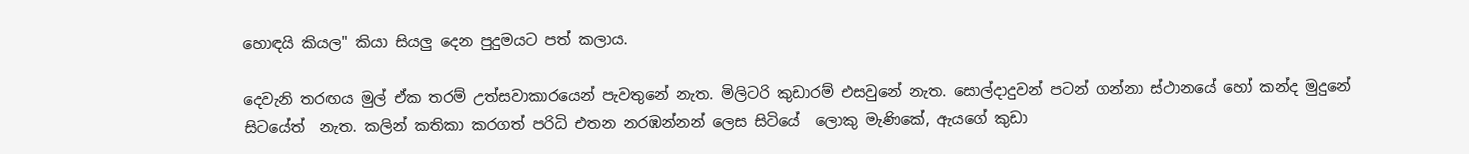හොඳයි කියල" කියා සියලු දෙන පුදුමයට පත් කලාය.

දෙවැනි තරඟය මුල් ඒක තරම් උත්සවාකාරයෙන් පැවතුනේ නැත. මිලිටරි කුඩාරම් එසවුනේ නැත. සොල්දාදුවන් පටන් ගන්නා ස්ථානයේ හෝ කන්ද මුදුනේ සිටයේත්  නැත. කලින් කතිකා කරගත් පරිධි එතන නරඹන්නන් ලෙස සිටියේ  ලොකු මැණිකේ, ඇයගේ කුඩා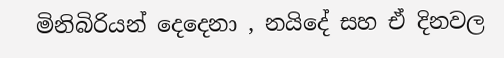මිනිබිරියන් දෙදෙනා , නයිදේ සහ ඒ දිනවල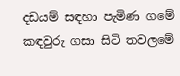දඩයම් සඳහා පැමිණ ගමේ කඳවුරු ගසා සිටි තවලමේ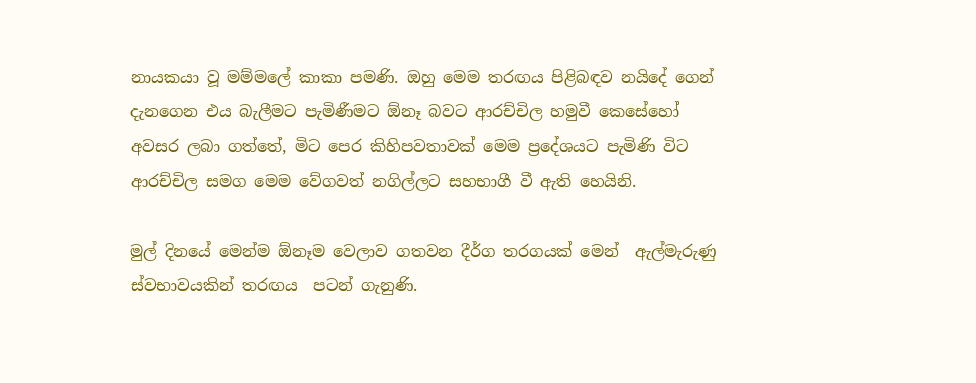නායකයා වූ මම්මලේ කාකා පමණි. ඔහු මෙම තරඟය පිළිබඳව නයිදේ ගෙන් දැනගෙන එය බැලීමට පැමිණීමට ඕනෑ බවට ආරච්චිල හමුවී කෙසේහෝ අවසර ලබා ගත්තේ, මිට පෙර කිහිපවතාවක් මෙම ප්‍රදේශයට පැමිණි විට ආරච්චිල සමග මෙම වේගවත් නගිල්ලට සහභාගී වී ඇති හෙයිනි.

මුල් දිනයේ මෙන්ම ඕනෑම වෙලාව ගතවන දීර්ග තරගයක් මෙන්  ඇල්මැරුණු ස්වභාවයකින් තරඟය  පටන් ගැනුණි.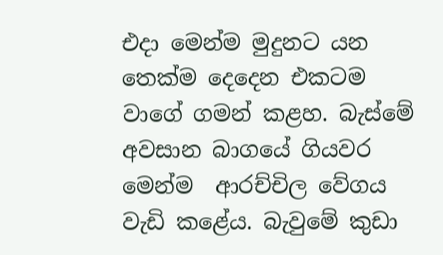එදා මෙන්ම මුදුනට යන තෙක්ම දෙදෙන එකටම වාගේ ගමන් කළහ. බැස්මේ  අවසාන බාගයේ ගියවර මෙන්ම  ආරච්චිල වේගය වැඩි කළේය. බැවුමේ කුඩා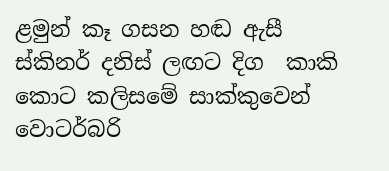ළමුන් කෑ ගසන හඬ ඇසී ස්කිනර් දනිස් ලඟට දිග  කාකි කොට කලිසමේ සාක්කුවෙන් වොටර්බරි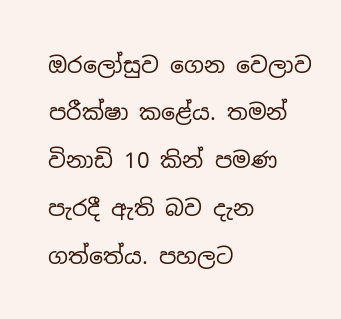ඔරලෝසුව ගෙන වෙලාව පරීක්ෂා කළේය. තමන් විනාඩි 10 කින් පමණ පැරදී ඇති බව දැන  ගත්තේය. පහලට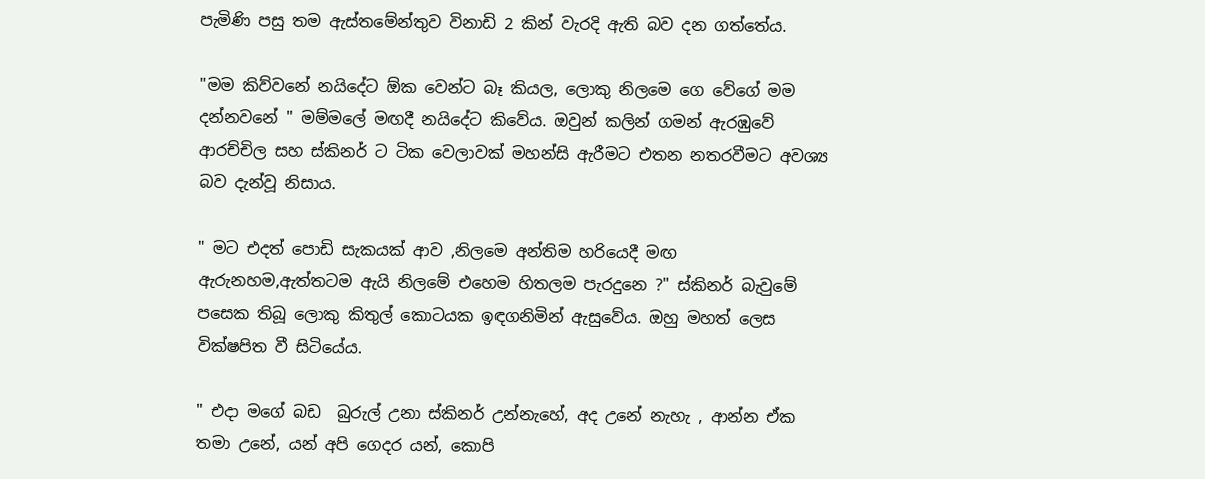පැමිණි පසු තම ඇස්තමේන්තුව විනාඩි 2 කින් වැරදි ඇති බව දන ගත්තේය.

"මම කිව්වනේ නයිදේට ඕක වෙන්ට බෑ කියල, ලොකු නිලමෙ ගෙ වේගේ මම දන්නවනේ " මම්මලේ මඟදී නයිදේට කිවේය. ඔවුන් කලින් ගමන් ඇරඹුවේ ආරච්චිල සහ ස්කිනර් ට ටික වෙලාවක් මහන්සි ඇරීමට එතන නතරවීමට අවශ්‍ය බව දැන්වූ නිසාය.

" මට එදත් පොඩි සැකයක් ආව ,නිලමෙ අන්තිම හරියෙදී මඟ ඇරුනහම,ඇත්තටම ඇයි නිලමේ එහෙම හිතලම පැරදුනෙ ?" ස්කිනර් බැවුමේ පසෙක තිබූ ලොකු කිතුල් කොටයක ඉඳගනිමින් ඇසුවේය. ඔහු මහත් ලෙස වික්ෂපිත වී සිටියේය.

" එදා මගේ බඩ  බුරුල් උනා ස්කිනර් උන්නැහේ, අද උනේ නැහැ , ආන්න ඒක තමා උනේ, යන් අපි ගෙදර යන්, කොපි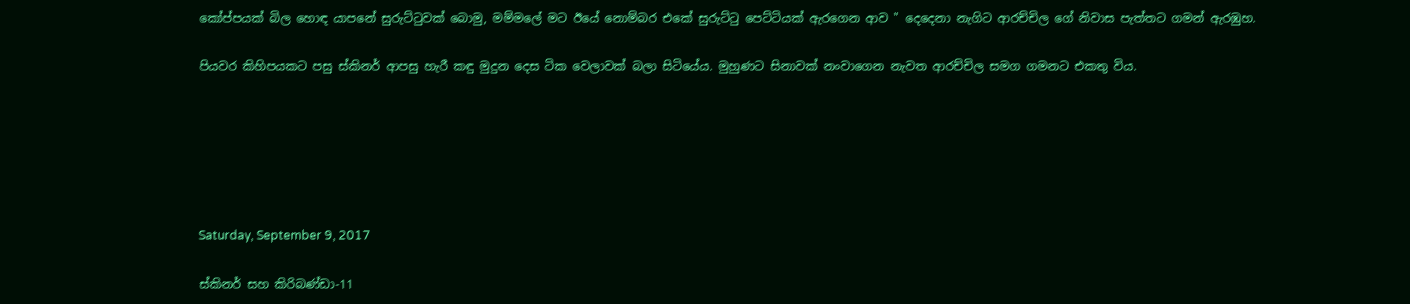කෝප්පයක් බිල හොඳ යාපනේ සුරුට්ටුවක් බොමු, මම්මලේ මට ඊයේ නොම්බර එකේ සුරුට්ටු පෙට්ටියක් ඇරගෙන ආව " දෙදෙනා නැගිට ආරච්චිල ගේ නිවාස පැත්තට ගමන් ඇරඹුහ.

පියවර කිහිපයකට පසු ස්කිනර් ආපසු හැරී කඳු මුදුන දෙස ටික වෙලාවක් බලා සිටියේය. මුහුණට සිනාවක් නංවාගෙන නැවත ආරච්චිල සමග ගමනට එකතු විය.






Saturday, September 9, 2017

ස්කිනර් සහ කිරිබණ්ඩා-11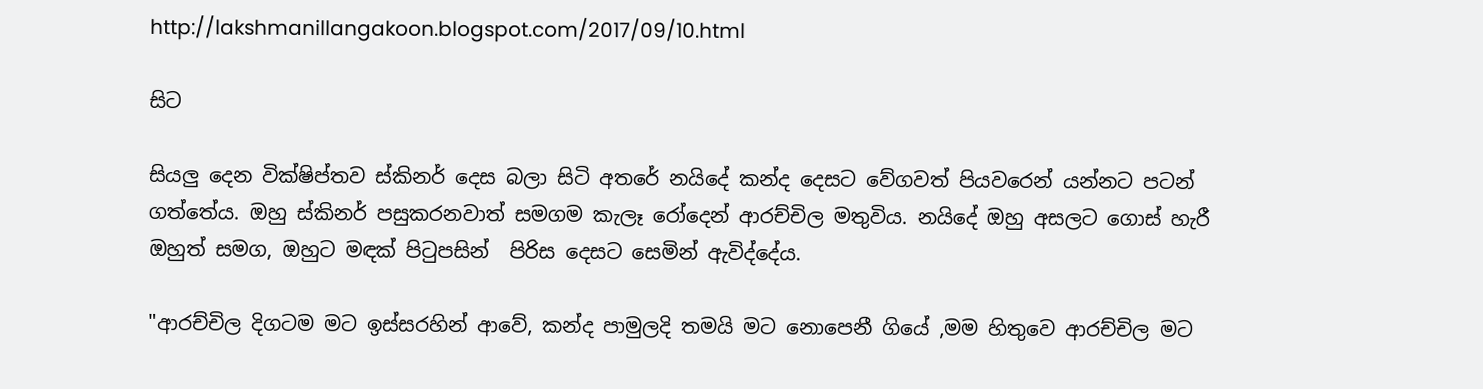http://lakshmanillangakoon.blogspot.com/2017/09/10.html

සිට

සියලු දෙන වික්ෂිප්තව ස්කිනර් දෙස බලා සිටි අතරේ නයිදේ කන්ද දෙසට වේගවත් පියවරෙන් යන්නට පටන් ගත්තේය. ඔහු ස්කිනර් පසුකරනවාත් සමගම කැලෑ රෝදෙන් ආරච්චිල මතුවිය. නයිදේ ඔහු අසලට ගොස් හැරී ඔහුත් සමග, ඔහුට මඳක් පිටුපසින්  පිරිස දෙසට සෙමින් ඇවිද්දේය.

"ආරච්චිල දිගටම මට ඉස්සරහින් ආවේ, කන්ද පාමුලදි තමයි මට නොපෙනී ගියේ ,මම හිතුවෙ ආරච්චිල මට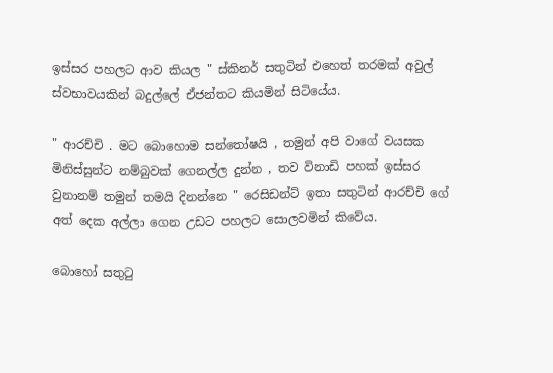ඉස්සර පහලට ආව කියල " ස්කිනර් සතුටින් එහෙත් තරමක් අවුල් ස්වභාවයකින් බදුල්ලේ ඒජන්තට කියමින් සිටියේය.

" ආරච්චි . මට බොහොම සන්තෝෂයි , තමුන් අපි වාගේ වයසක මිනිස්සුන්ට නම්බුවක් ගෙනල්ල දුන්න , තව විනාඩි පහක් ඉස්සර වුනානම් තමුන් තමයි දිනන්නෙ " රෙසිඩන්ට් ඉතා සතුටින් ආරච්චි ගේ අත් දෙක අල්ලා ගෙන උඩට පහලට සොලවමින් කිවේය.

බොහෝ සතුටු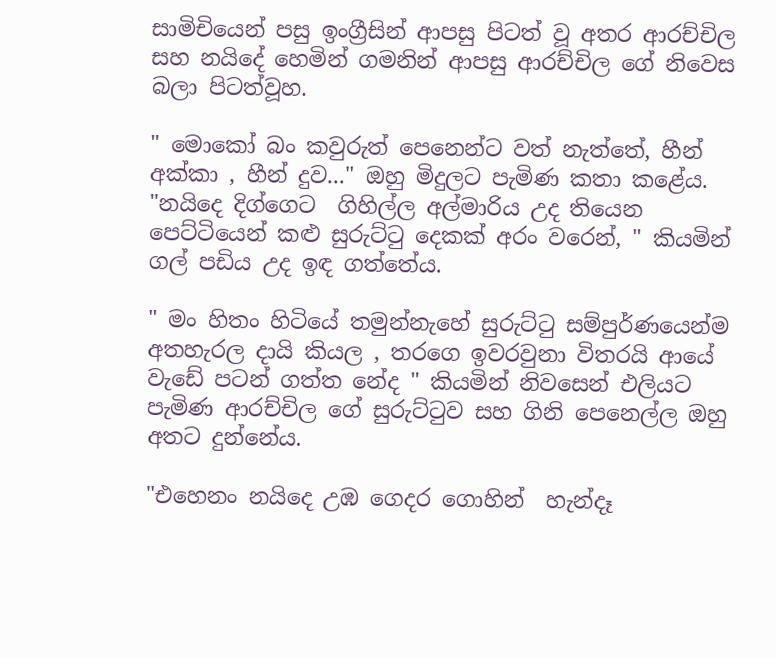සාමිචියෙන් පසු ඉංග්‍රීසින් ආපසු පිටත් වූ අතර ආරච්චිල සහ නයිදේ හෙමින් ගමනින් ආපසු ආරච්චිල ගේ නිවෙස බලා පිටත්වූහ.

" මොකෝ බං කවුරුත් පෙනෙන්ට වත් නැත්තේ, හීන් අක්කා , හීන් දුව..." ඔහු මිදුලට පැමිණ කතා කළේය.
"නයිදෙ දිග්ගෙට  ගිහිල්ල අල්මාරිය උද තියෙන පෙට්ටියෙන් කළු සුරුට්ටු දෙකක් අරං වරෙන්, " කියමින් ගල් පඩිය උද ඉඳ ගත්තේය.

" මං හිතං හිටියේ තමුන්නැහේ සුරුට්ටු සම්පුර්ණයෙන්ම අතහැරල දායි කියල , තරගෙ ඉවරවුනා විතරයි ආයේ වැඩේ පටන් ගත්ත නේද " කියමින් නිවසෙන් එලියට පැමිණ ආරච්චිල ගේ සුරුට්ටුව සහ ගිනි පෙනෙල්ල ඔහු අතට දුන්නේය.

"එහෙනං නයිදෙ උඹ ගෙදර ගොහින්  හැන්දෑ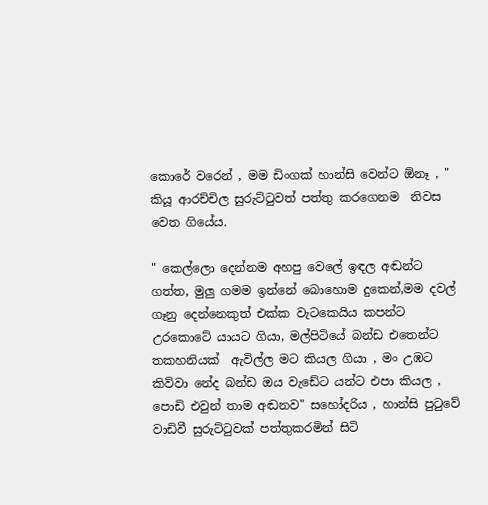කොරේ වරෙන් , මම ඩිංගක් හාන්සි වෙන්ට ඕනෑ , " කියූ ආරච්චිල සුරුට්ටුවත් පත්තු කරගෙනම  නිවස වෙත ගියේය.

" කෙල්ලො දෙන්නම අහපු වෙලේ ඉඳල අඬන්ට ගත්ත, මුලු ගමම ඉන්නේ බොහොම දුකෙන්,මම දවල් ගෑනු දෙන්නෙකුත් එක්ක වැටකෙයිය කපන්ට උරකොටේ යායට ගියා, මල්පිටියේ බන්ඩ එතෙන්ට තකහනියක්  ඇවිල්ල මට කියල ගියා , මං උඹට කිව්වා නේද බන්ඩ ඔය වැඩේට යන්ට එපා කියල , පොඩි එවුන් තාම අඬනව" සහෝදරිය , හාන්සි පුටුවේ වාඩිවී සුරුට්ටුවක් පත්තුකරමින් සිටි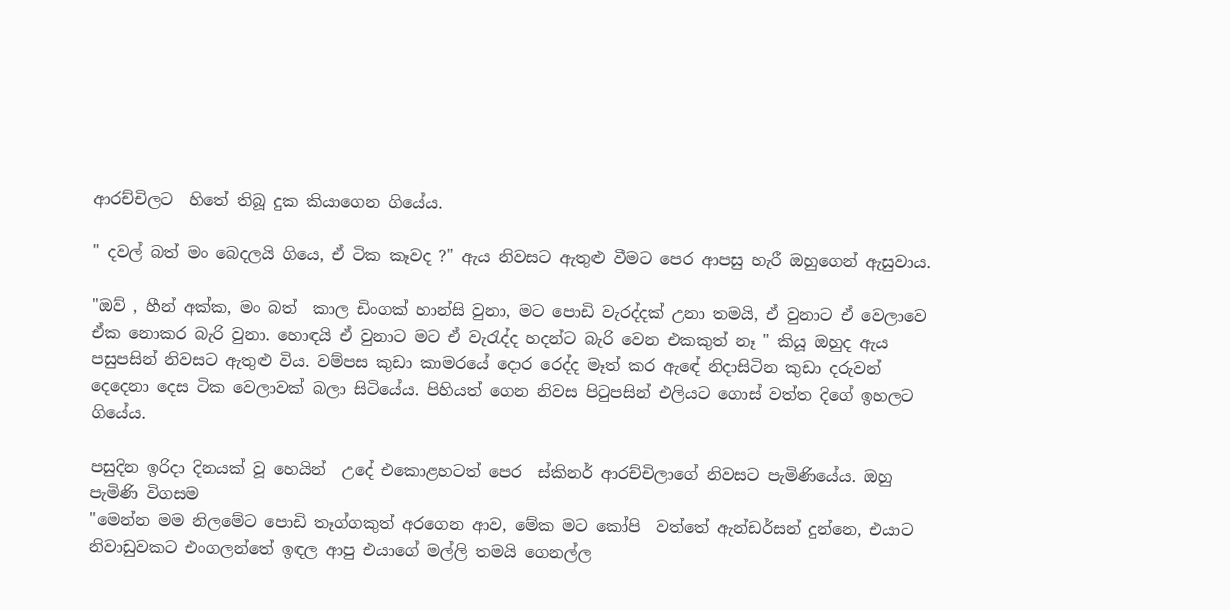ආරච්චිලට  හිතේ තිබූ දුක කියාගෙන ගියේය.

" දවල් බත් මං බෙදලයි ගියෙ, ඒ ටික කෑවද ?" ඇය නිවසට ඇතුළු වීමට පෙර ආපසු හැරී ඔහුගෙන් ඇසුවාය.

"ඔව් , හීන් අක්ක, මං බත්  කාල ඩිංගක් හාන්සි වුනා, මට පොඩි වැරද්දක් උනා තමයි, ඒ වුනාට ඒ වෙලාවෙ ඒක නොකර බැරි වුනා. හොඳයි ඒ වුනාට මට ඒ වැරැද්ද හදන්ට බැරි වෙන එකකුත් නෑ " කියූ ඔහුද ඇය පසුපසින් නිවසට ඇතුළු විය. වම්පස කුඩා කාමරයේ දොර රෙද්ද මෑත් කර ඇඳේ නිදාසිටින කුඩා දරුවන් දෙදෙනා දෙස ටික වෙලාවක් බලා සිටියේය. පිහියත් ගෙන නිවස පිටුපසින් එලියට ගොස් වත්ත දිගේ ඉහලට ගියේය.

පසුදින ඉරිදා දිනයක් වූ හෙයින්  උදේ එකොළහටත් පෙර  ස්කිනර් ආරච්චිලාගේ නිවසට පැමිණියේය. ඔහු පැමිණි විගසම
"මෙන්න මම නිලමේට පොඩි තෑග්ගකුත් අරගෙන ආව, මේක මට කෝපි  වත්තේ ඇන්ඩර්සන් දුන්නෙ, එයාට නිවාඩුවකට එංගලන්තේ ඉඳල ආපු එයාගේ මල්ලි තමයි ගෙනල්ල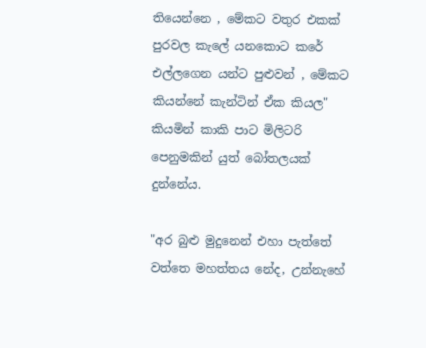තියෙන්නෙ , මේකට වතුර එකක් පුරවල කැලේ යනකොට කරේ එල්ලගෙන යන්ට පුළුවන් , මේකට කියන්නේ කැන්ටින් ඒක කියල" කියමින් කාකි පාට මිලිටරි පෙනුමකින් යුත් බෝතලයක් දුන්නේය.

"අර බුළු මුදුනෙන් එහා පැත්තේ වත්තෙ මහත්තය නේද, උන්නැහේ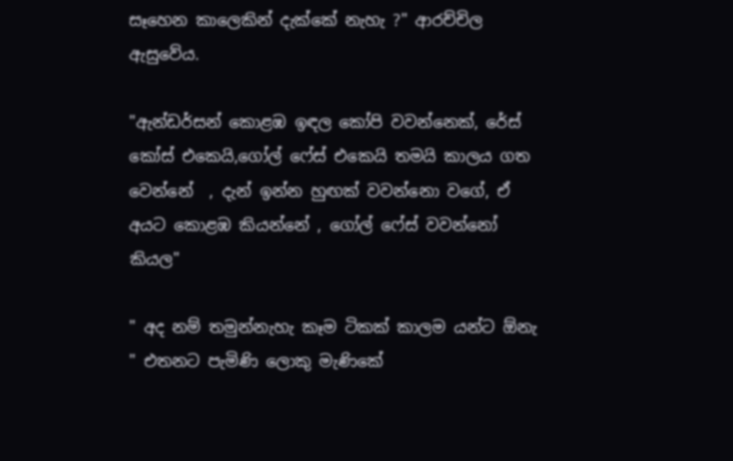සෑහෙන කාලෙකින් දැක්කේ නැහැ ?" ආරච්චිල ඇසුවේය.

"ඇන්ඩර්සන් කොළඹ ඉඳල කෝපි වවන්නෙක්, රේස් කෝස් එකෙයි,ගෝල් ෆේස් එකෙයි තමයි කාලය ගත වෙන්නේ  , දැන් ඉන්න හුඟක් වවන්නො වගේ, ඒ අයට කොළඹ කියන්නේ , ගෝල් ෆේස් වවන්නෝ කියල"

" අද නම් තමුන්නැහැ කෑම ටිකක් කාලම යන්ට ඕනැ " එතනට පැමිණි ලොකු මැණිකේ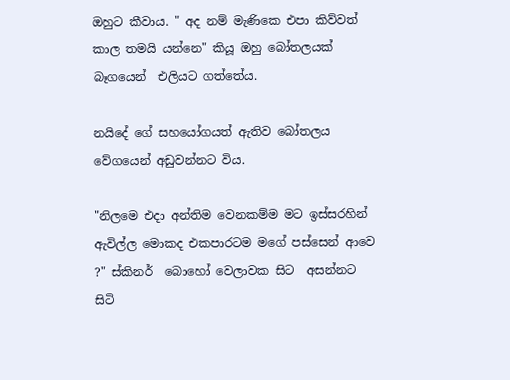ඔහුට කීවාය. " අද නම් මැණිකෙ එපා කිව්වත් කාල තමයි යන්නෙ" කියූ ඔහු බෝතලයක් බෑගයෙන්  එලියට ගත්තේය.

නයිදේ ගේ සහයෝගයත් ඇතිව බෝතලය වේගයෙන් අඩුවන්නට විය.

"නිලමෙ එදා අන්තිම වෙනකම්ම මට ඉස්සරහින් ඇවිල්ල මොකද එකපාරටම මගේ පස්සෙන් ආවෙ ?" ස්කිනර්  බොහෝ වෙලාවක සිට  අසන්නට සිටි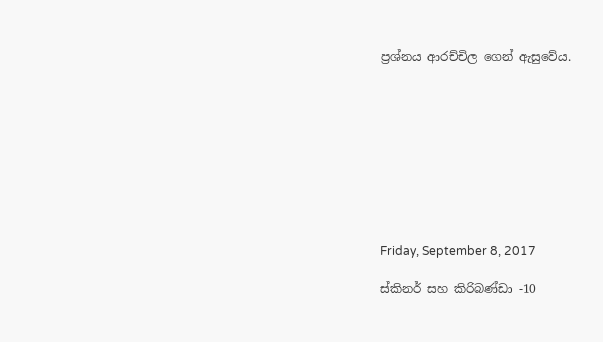ප්‍රශ්නය ආරච්චිල ගෙන් ඇසුවේය.









Friday, September 8, 2017

ස්කිනර් සහ කිරිබණ්ඩා -10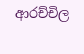ආරච්චිල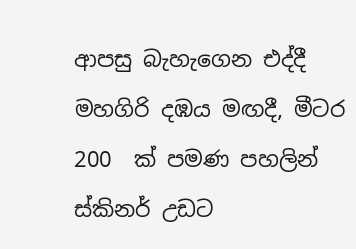ආපසු බැහැගෙන එද්දී  මහගිරි දඹය මඟදී, මීටර 200  ක් පමණ පහලින් ස්කිනර් උඩට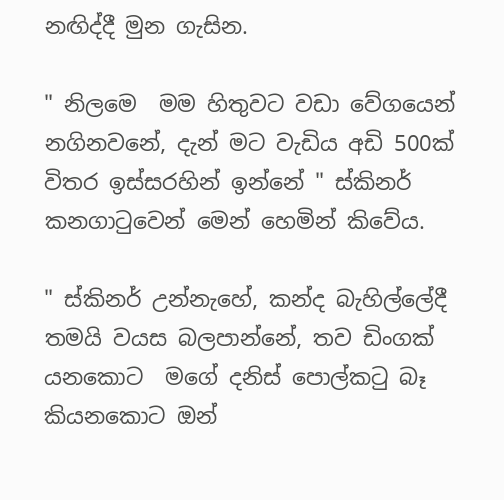නඟිද්දී මුන ගැසින.

" නිලමෙ  මම හිතුවට වඩා වේගයෙන් නගිනවනේ, දැන් මට වැඩිය අඩි 500ක් විතර ඉස්සරහින් ඉන්නේ " ස්කිනර් කනගාටුවෙන් මෙන් හෙමින් කිවේය.

" ස්කිනර් උන්නැහේ, කන්ද බැහිල්ලේදී තමයි වයස බලපාන්නේ, තව ඩිංගක් යනකොට  මගේ දනිස් පොල්කටු බෑ කියනකොට ඔන්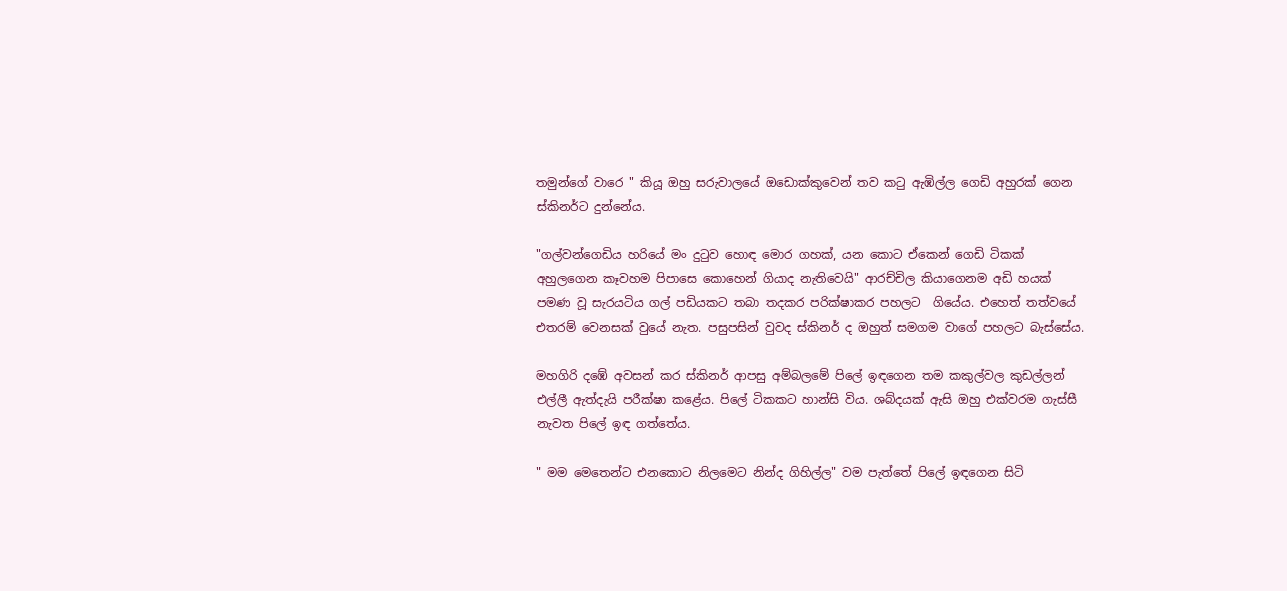තමුන්ගේ වාරෙ " කියූ ඔහු සරුවාලයේ ඔඩොක්කුවෙන් තව කටු ඇඹිල්ල ගෙඩි අහුරක් ගෙන ස්කිනර්ට දුන්නේය.

"ගල්වන්ගෙඩිය හරියේ මං දුටුව හොඳ මොර ගහක්, යන කොට ඒකෙන් ගෙඩි ටිකක් අහුලගෙන කෑවහම පිපාසෙ කොහෙන් ගියාද නැතිවෙයි" ආරච්චිල කියාගෙනම අඩි හයක් පමණ වූ සැරයටිය ගල් පඩියකට තබා තදකර පරික්ෂාකර පහලට  ගියේය. එහෙත් තත්වයේ එතරම් වෙනසක් වුයේ නැත. පසුපසින් වුවද ස්කිනර් ද ඔහුත් සමගම වාගේ පහලට බැස්සේය.

මහගිරි දඹේ අවසන් කර ස්කිනර් ආපසු අම්බලමේ පිලේ ඉඳගෙන තම කකුල්වල කුඩල්ලන් එල්ලී ඇත්දැයි පරීක්ෂා කළේය. පිලේ ටිකකට හාන්සි විය. ශබ්දයක් ඇසි ඔහු එක්වරම ගැස්සී නැවත පිලේ ඉඳ ගත්තේය.

" මම මෙතෙන්ට එනකොට නිලමෙට නින්ද ගිහිල්ල" වම පැත්තේ පිලේ ඉඳගෙන සිටි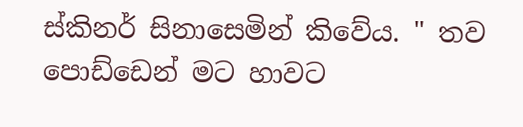ස්කිනර් සිනාසෙමින් කිවේය. " තව පොඩ්ඩෙන් මට හාවට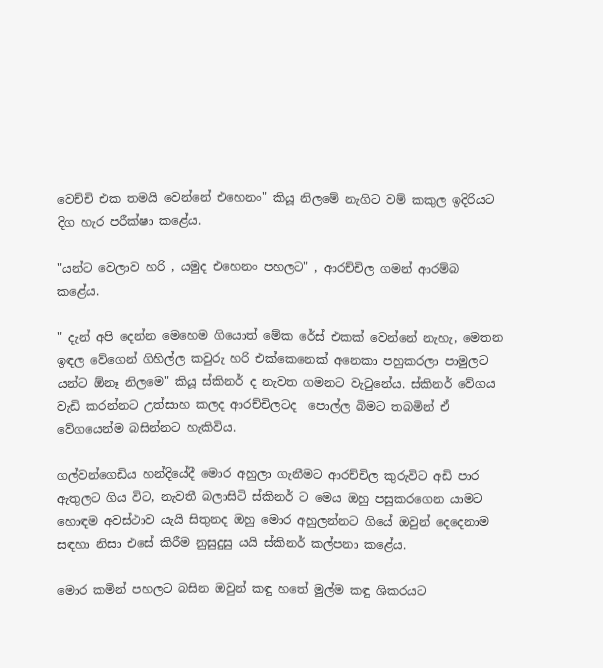වෙච්චි එක තමයි වෙන්නේ එහෙනං" කියූ නිලමේ නැගිට වම් කකුල ඉදිරියට දිග හැර පරීක්ෂා කළේය.

"යන්ට වෙලාව හරි , යමුද එහෙනං පහලට" , ආරච්චිල ගමන් ආරම්බ  කළේය.

" දැන් අපි දෙන්න මෙහෙම ගියොත් මේක රේස් එකක් වෙන්නේ නැහැ, මෙතන ඉඳල වේගෙන් ගිහිල්ල කවුරු හරි එක්කෙනෙක් අනෙකා පහුකරලා පාමුලට යන්ට ඕනෑ නිලමෙ" කියූ ස්කිනර් ද නැවත ගමනට වැටුනේය. ස්කිනර් වේගය වැඩි කරන්නට උත්සාහ කලද ආරච්චිලටද  පොල්ල බිමට තබමින් ඒ වේගයෙන්ම බසින්නට හැකිවිය.

ගල්වන්ගෙඩිය හන්දියේදී මොර අහුලා ගැනීමට ආරච්චිල කුරුවිට අඩි පාර ඇතුලට ගිය විට, නැවතී බලාසිටි ස්කිනර් ට මෙය ඔහු පසුකරගෙන යාමට හොඳම අවස්ථාව යැයි සිතුනද ඔහු මොර අහුලන්නට ගියේ ඔවුන් දෙදෙනාම සඳහා නිසා එසේ කිරීම නුසුදුසු යයි ස්කිනර් කල්පනා කළේය.

මොර කමින් පහලට බසින ඔවුන් කඳු හතේ මුල්ම කඳු ශිකරයට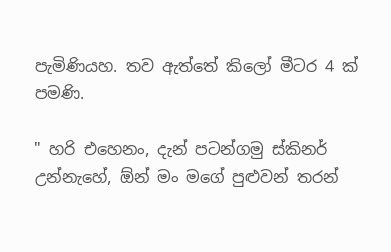පැමිණියහ. තව ඇත්තේ කිලෝ මීටර 4 ක් පමණි.

" හරි එහෙනං, දැන් පටන්ගමු ස්කිනර් උන්නැහේ, ඕන් මං මගේ පුළුවන් තරන්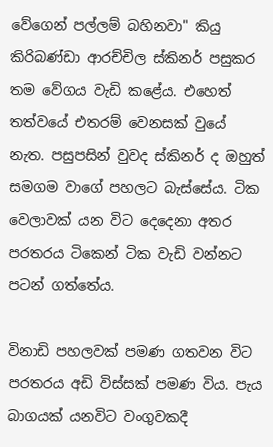වේගෙන් පල්ලම් බහිනවා" කියු කිරිබණ්ඩා ආරච්චිල ස්කිනර් පසුකර තම වේගය වැඩි කළේය. එහෙත් තත්වයේ එතරම් වෙනසක් වුයේ නැත. පසුපසින් වුවද ස්කිනර් ද ඔහුත් සමගම වාගේ පහලට බැස්සේය. ටික වෙලාවක් යන විට දෙදෙනා අතර පරතරය ටිකෙන් ටික වැඩි වන්නට පටන් ගත්තේය.

විනාඩි පහලවක් පමණ ගතවන විට පරතරය අඩි විස්සක් පමණ විය. පැය බාගයක් යනවිට වංගුවකදී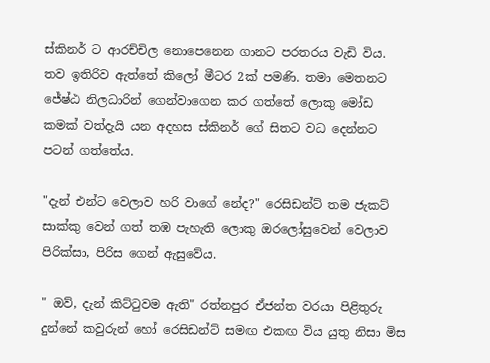ස්කිනර් ට ආරච්චිල නොපෙනෙන ගානට පරතරය වැඩි විය. තව ඉතිරිව ඇත්තේ කිලෝ මීටර 2ක් පමණි. තමා මෙතනට ජේෂ්ඨ නිලධාරින් ගෙන්වාගෙන කර ගත්තේ ලොකු මෝඩ කමක් වත්දැයි යන අදහස ස්කිනර් ගේ සිතට වධ දෙන්නට පටන් ගත්තේය.

"දැන් එන්ට වෙලාව හරි වාගේ නේද?" රෙසිඩන්ට් තම ජැකට් සාක්කු වෙන් ගත් තඹ පැහැති ලොකු ඔරලෝසුවෙන් වෙලාව පිරික්සා, පිරිස ගෙන් ඇසුවේය.

" ඔව්, දැන් කිට්ටුවම ඇති" රත්නපුර ඒජන්ත වරයා පිළිතුරු දුන්නේ කවුරුන් හෝ රෙසිඩන්ට් සමඟ එකඟ විය යුතු නිසා මිස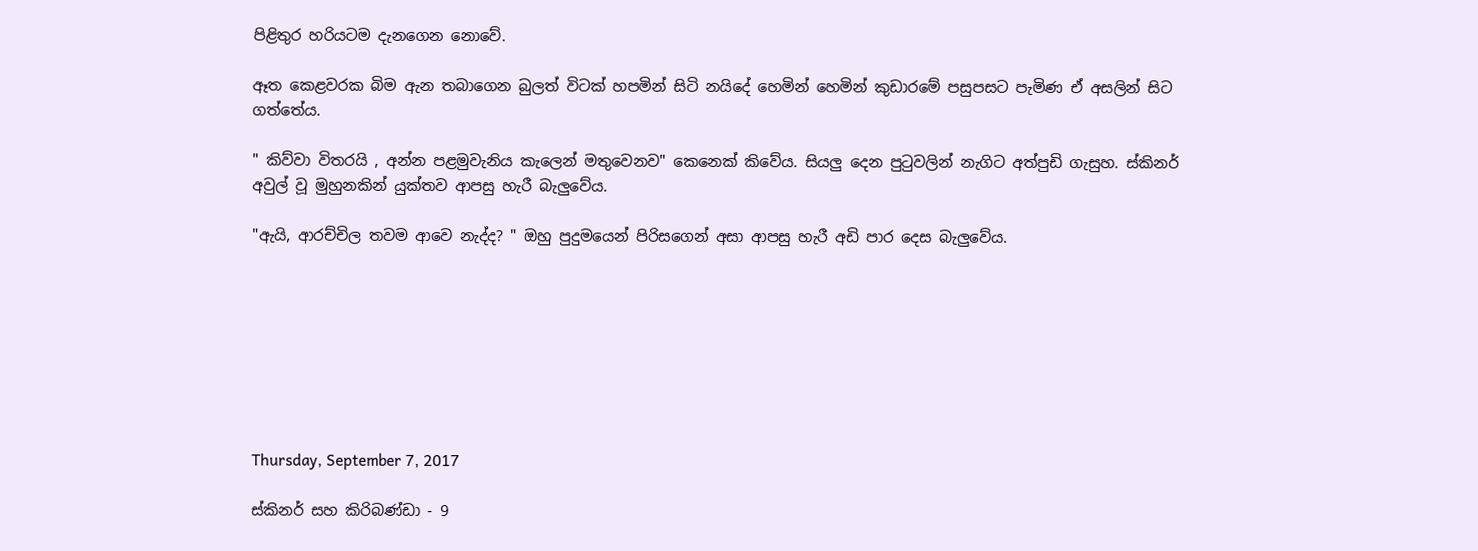පිළිතුර හරියටම දැනගෙන නොවේ.

ඈත කෙළවරක බිම ඇන තබාගෙන බුලත් විටක් හපමින් සිටි නයිදේ හෙමින් හෙමින් කුඩාරමේ පසුපසට පැමිණ ඒ අසලින් සිට ගත්තේය.

" කිව්වා විතරයි , අන්න පළමුවැනිය කැලෙන් මතුවෙනව" කෙනෙක් කිවේය. සියලු දෙන පුටුවලින් නැගිට අත්පුඩි ගැසුහ. ස්කිනර් අවුල් වූ මුහුනකින් යුක්තව ආපසු හැරී බැලුවේය.

"ඇයි, ආරච්චිල තවම ආවෙ නැද්ද? " ඔහු පුදුමයෙන් පිරිසගෙන් අසා ආපසු හැරී අඩි පාර දෙස බැලුවේය.








Thursday, September 7, 2017

ස්කිනර් සහ කිරිබණ්ඩා - 9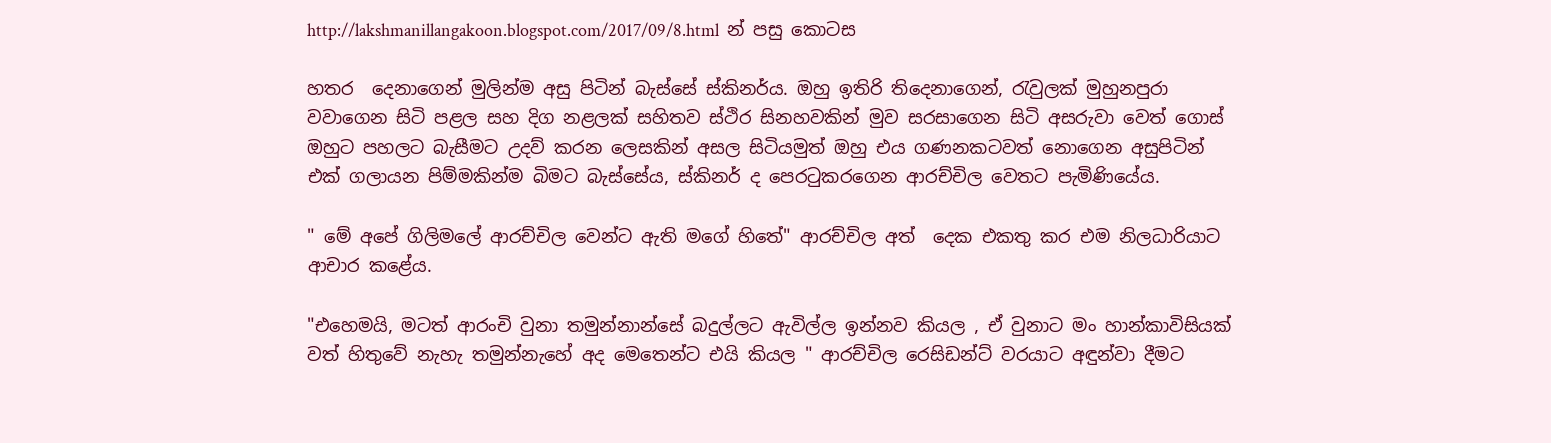http://lakshmanillangakoon.blogspot.com/2017/09/8.html  න් පසු කොටස

හතර  දෙනාගෙන් මුලින්ම අසු පිටින් බැස්සේ ස්කිනර්ය. ඔහු ඉතිරි තිදෙනාගෙන්, රැවුලක් මුහුනපුරා වවාගෙන සිටි පළල සහ දිග නළලක් සහිතව ස්ථිර සිනහවකින් මුව සරසාගෙන සිටි අසරුවා වෙත් ගොස් ඔහුට පහලට බැසීමට උදව් කරන ලෙසකින් අසල සිටියමුත් ඔහු එය ගණනකටවත් නොගෙන අසුපිටින් එක් ගලායන පිම්මකින්ම බිමට බැස්සේය, ස්කිනර් ද පෙරටුකරගෙන ආරච්චිල වෙතට පැමිණියේය.

" මේ අපේ ගිලිමලේ ආරච්චිල වෙන්ට ඇති මගේ හිතේ" ආරච්චිල අත්  දෙක එකතු කර එම නිලධාරියාට ආචාර කළේය.

"එහෙමයි, මටත් ආරංචි වුනා තමුන්නාන්සේ බදුල්ලට ඇවිල්ල ඉන්නව කියල , ඒ වුනාට මං හාන්කාවිසියක් වත් හිතුවේ නැහැ තමුන්නැහේ අද මෙතෙන්ට එයි කියල " ආරච්චිල රෙසිඩන්ට් වරයාට අඳුන්වා දීමට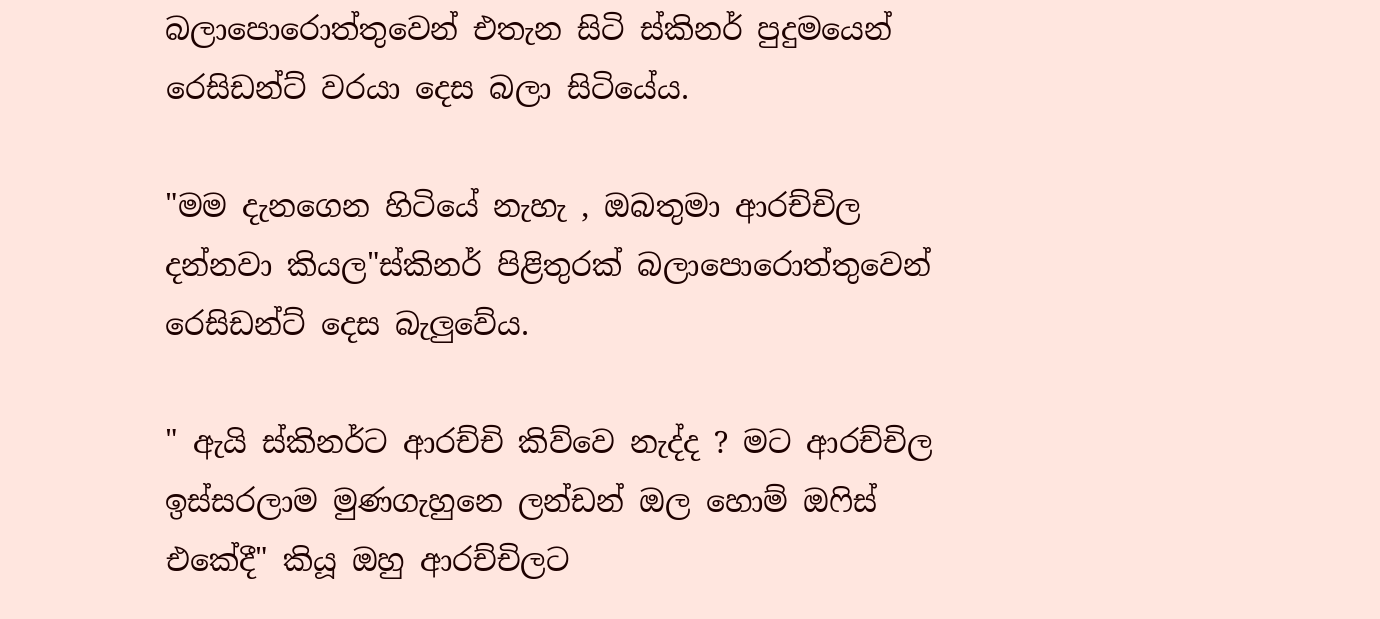බලාපොරොත්තුවෙන් එතැන සිටි ස්කිනර් පුදුමයෙන් රෙසිඩන්ට් වරයා දෙස බලා සිටියේය.

"මම දැනගෙන හිටියේ නැහැ , ඔබතුමා ආරච්චිල දන්නවා කියල"ස්කිනර් පිළිතුරක් බලාපොරොත්තුවෙන් රෙසිඩන්ට් දෙස බැලුවේය.

" ඇයි ස්කිනර්ට ආරච්චි කිව්වෙ නැද්ද ? මට ආරච්චිල ඉස්සරලාම මුණගැහුනෙ ලන්ඩන් ඔල හොම් ඔෆිස් එකේදී" කියූ ඔහු ආරච්චිලට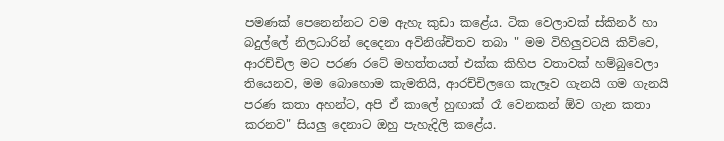පමණක් පෙනෙන්නට වම ඇහැ කුඩා කළේය. ටික වෙලාවක් ස්කිනර් හා බදුල්ලේ නිලධාරින් දෙදෙනා අවිනිශ්චිතව තබා " මම විහිලුවටයි කිව්වෙ, ආරච්චිල මට පරණ රටේ මහත්තයත් එක්ක කිහිප වතාවක් හම්බුවෙලා තියෙනව, මම බොහොම කැමතියි, ආරච්චිලගෙ කැලෑව ගැනයි ගම ගැනයි පරණ කතා අහන්ට, අපි ඒ කාලේ හුඟාක් රෑ වෙනකන් ඕව ගැන කතා කරනව" සියලු දෙනාට ඔහු පැහැදිලි කළේය.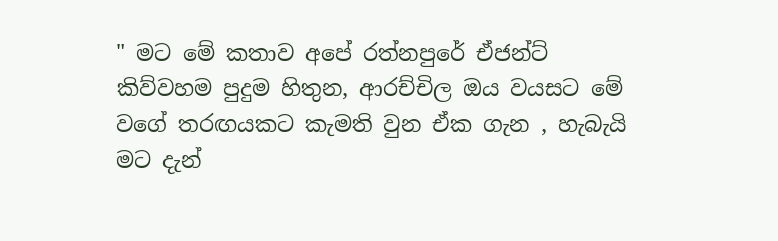" මට මේ කතාව අපේ රත්නපුරේ ඒජන්ට් කිව්වහම පුදුම හිතුන, ආරච්චිල ඔය වයසට මේ වගේ තරඟයකට කැමති වුන ඒක ගැන , හැබැයි මට දැන්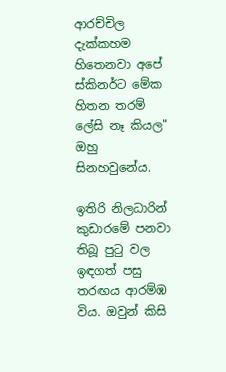ආරච්චිල දැක්කහම හිතෙනවා අපේ ස්කිනර්ට මේක හිතන තරම් ලේසි නෑ කියල" ඔහු සිනහවුනේය.

ඉතිරි නිලධාරින් කුඩාරමේ පනවා තිබූ පුටු වල ඉඳගත් පසු තරඟය ආරම්ඹ  විය. ඔවුන් කිසි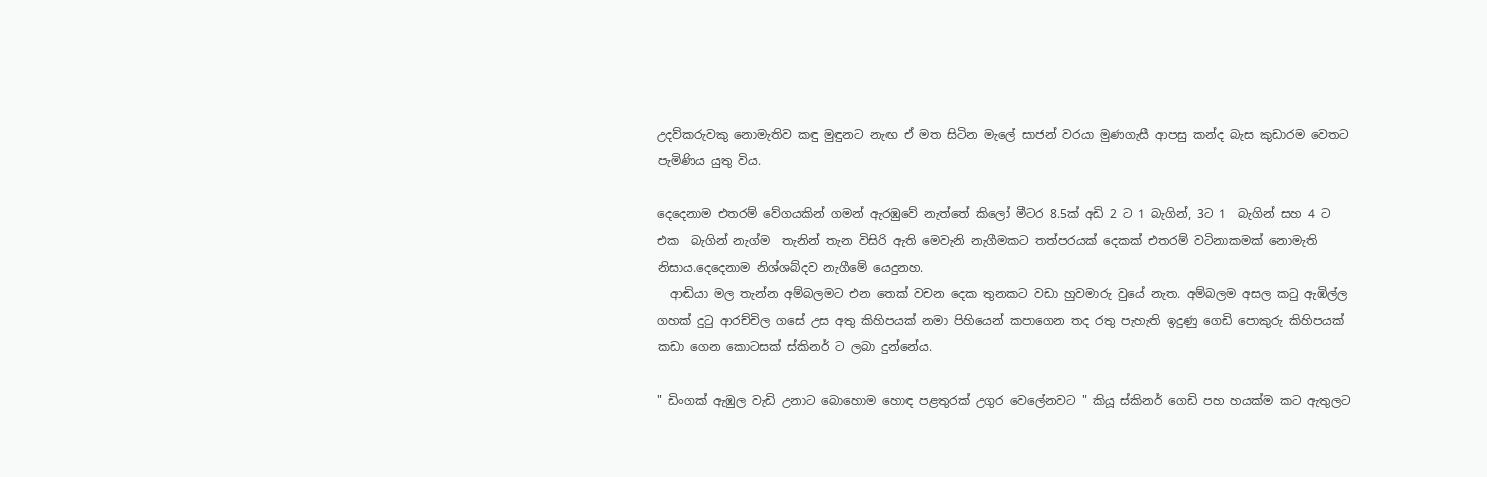උදව්කරුවකු නොමැතිව කඳු මුඳුනට නැඟ ඒ මත සිටින මැලේ සාජන් වරයා මුණගැසී ආපසු කන්ද බැස කුඩාරම වෙතට පැමිණිය යුතු විය.

දෙදෙනාම එතරම් වේගයකින් ගමන් ඇරඹුවේ නැත්තේ කිලෝ මීටර 8.5ක් අඩි 2 ට 1 බැගින්, 3ට 1  බැගින් සහ 4 ට එක  බැගින් නැග්ම  තැනින් තැන විසිරි ඇති මෙවැනි නැගීමකට තත්පරයක් දෙකක් එතරම් වටිනාකමක් නොමැති නිසාය.දෙදෙනාම නිශ්ශබ්දව නැගීමේ යෙදුනහ.
  ආඬියා මල තැන්න අම්බලමට එන තෙක් වචන දෙක තුනකට වඩා හුවමාරු වුයේ නැත. අම්බලම අසල කටු ඇඹිල්ල ගහක් දුටු ආරච්චිල ගසේ උස අතු කිහිපයක් නමා පිහියෙන් කපාගෙන තද රතු පැහැති ඉදුණු ගෙඩි පොකුරු කිහිපයක් කඩා ගෙන කොටසක් ස්කිනර් ට ලබා දුන්නේය.

" ඩිංගක් ඇඹුල වැඩි උනාට බොහොම හොඳ පළතුරක් උගුර වෙලේනවට " කියූ ස්කිනර් ගෙඩි පහ හයක්ම කට ඇතුලට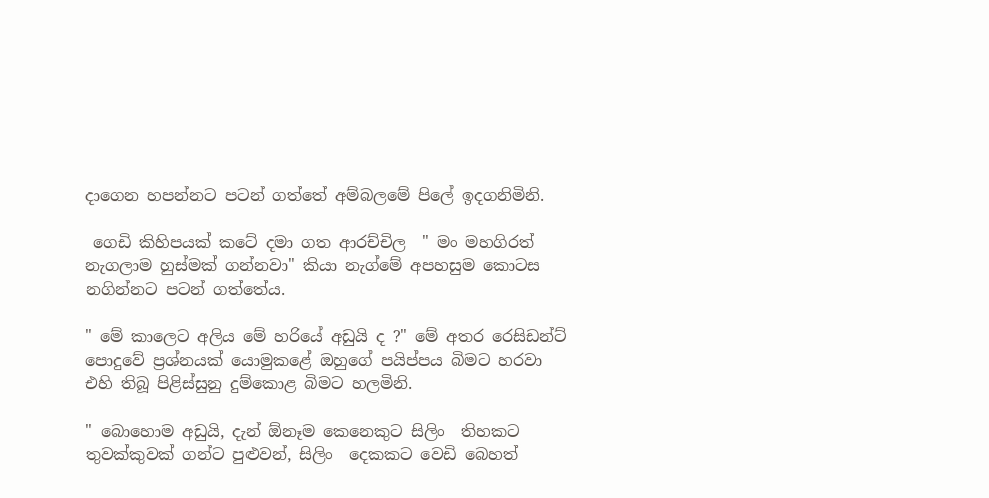දාගෙන හපන්නට පටන් ගත්තේ අම්බලමේ පිලේ ඉදගනිමිනි.

 ගෙඩි කිහිපයක් කටේ දමා ගත ආරච්චිල  " මං මහගිරත් නැගලාම හුස්මක් ගන්නවා" කියා නැග්මේ අපහසුම කොටස නගින්නට පටන් ගත්තේය.

" මේ කාලෙට අලිය මේ හරියේ අඩුයි ද ?" මේ අතර රෙසිඩන්ට් පොදුවේ ප්‍රශ්නයක් යොමුකළේ ඔහුගේ පයිප්පය බිමට හරවා එහි තිබූ පිළිස්සුනු දුම්කොළ බිමට හලමිනි.

" බොහොම අඩුයි, දැන් ඕනෑම කෙනෙකුට සිලිං  තිහකට තුවක්කුවක් ගන්ට පුළුවන්, සිලිං  දෙකකට වෙඩි බෙහත්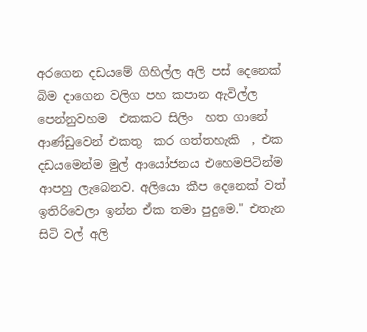අරගෙන දඩයමේ ගිහිල්ල අලි පස් දෙනෙක් බිම දාගෙන වලිග පහ කපාන ඇවිල්ල පෙන්නුවහම  එකකට සිලිං  හත ගානේ ආණ්ඩුවෙන් එකතු  කර ගත්තහැකි  , එක  දඩයමෙන්ම මුල් ආයෝජනය එහෙමපිටින්ම  ආපහු ලැබෙනව. අලියො කීප දෙනෙක් වත් ඉතිරිවෙලා ඉන්න ඒක තමා පුදුමෙ." එතැන සිටි වල් අලි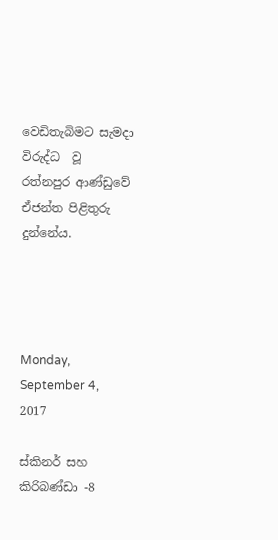වෙඩිතැබිමට සැමදා විරුද්ධ  වූ රත්නපුර ආණ්ඩුවේ ඒජන්ත පිළිතුරු දුන්නේය.




Monday, September 4, 2017

ස්කිනර් සහ කිරිබණ්ඩා -8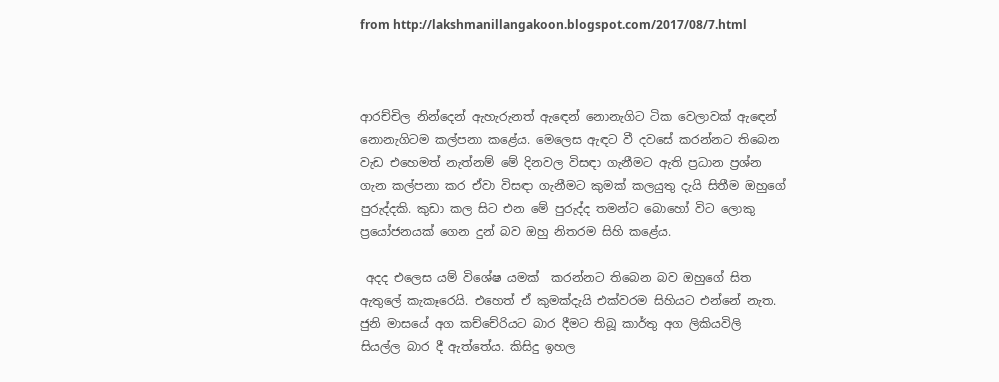from http://lakshmanillangakoon.blogspot.com/2017/08/7.html



ආරච්චිල නින්දෙන් ඇහැරුනත් ඇඳෙන් නොනැගිට ටික වෙලාවක් ඇඳෙන් නොනැගිටම කල්පනා කළේය. මෙලෙස ඇඳට වී දවසේ කරන්නට තිබෙන වැඩ එහෙමත් නැත්නම් මේ දිනවල විසඳා ගැනීමට ඇති ප්‍රධාන ප්‍රශ්න ගැන කල්පනා කර ඒවා විසඳා ගැනීමට කුමක් කලයුතු දැයි සිතීම ඔහුගේ පුරුද්දකි. කුඩා කල සිට එන මේ පුරුද්ද තමන්ට බොහෝ විට ලොකු ප්‍රයෝජනයක් ගෙන දුන් බව ඔහු නිතරම සිහි කළේය.

 අදද එලෙස යම් විශේෂ යමක්  කරන්නට තිබෙන බව ඔහුගේ සිත ඇතුලේ කැකෑරෙයි. එහෙත් ඒ කුමක්දැයි එක්වරම සිහියට එන්නේ නැත. ජුනි මාසයේ අග කච්චේරියට බාර දීමට තිබූ කාර්තු අග ලිකියවිලි සියල්ල බාර දී ඇත්තේය. කිසිදු ඉහල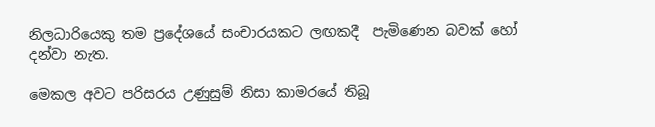නිලධාරියෙකු තම ප්‍රදේශයේ සංචාරයකට ලඟකදී  පැමිණෙන බවක් හෝ දන්වා නැත.

මෙකල අවට පරිසරය උණුසුම් නිසා කාමරයේ තිබූ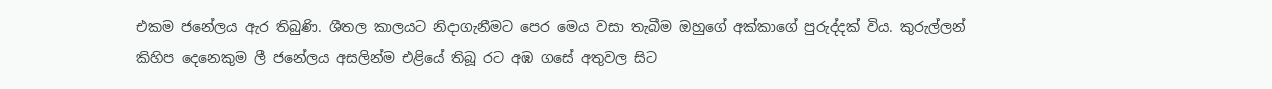එකම ජනේලය ඇර තිබුණි. ශීතල කාලයට නිදාගැනීමට පෙර මෙය වසා තැබීම ඔහුගේ අක්කාගේ පුරුද්දක් විය. කුරුල්ලන් කිහිප දෙනෙකුම ලී ජනේලය අසලින්ම එළියේ තිබූ රට අඹ ගසේ අතුවල සිට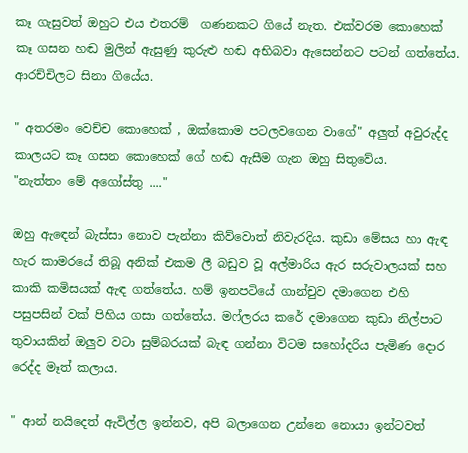කෑ ගැසුවත් ඔහුට එය එතරම්  ගණනකට ගියේ නැත. එක්වරම කොහෙක් කෑ ගසන හඬ මුලින් ඇසුණු කුරුළු හඬ අභිබවා ඇසෙන්නට පටන් ගත්තේය. ආරච්චිලට සිනා ගියේය.

" අතරමං වෙච්ච කොහෙක් , ඔක්කොම පටලවගෙන වාගේ" අලුත් අවුරුද්ද කාලයට කෑ ගසන කොහෙක් ගේ හඬ ඇසීම ගැන ඔහු සිතුවේය.
"නැත්තං මේ අගෝස්තු ...."

ඔහු ඇඳෙන් බැස්සා නොව පැන්නා කිව්වොත් නිවැරදිය. කුඩා මේසය හා ඇඳ හැර කාමරයේ තිබූ අනික් එකම ලී බඩුව වූ අල්මාරිය ඇර සරුවාලයක් සහ කාකි කමිසයක් ඇඳ ගත්තේය. හම් ඉනපටියේ ගාන්චුව දමාගෙන එහි පසුපසින් වක් පිහිය ගසා ගත්තේය. මෆ්ලරය කරේ දමාගෙන කුඩා නිල්පාට තුවායකින් ඔලුව වටා සුම්බරයක් බැඳ ගන්නා විටම සහෝදරිය පැමිණ දොර රෙද්ද මෑත් කලාය.

" ආන් නයිදෙත් ඇවිල්ල ඉන්නව, අපි බලාගෙන උන්නෙ නොයා ඉන්ටවත්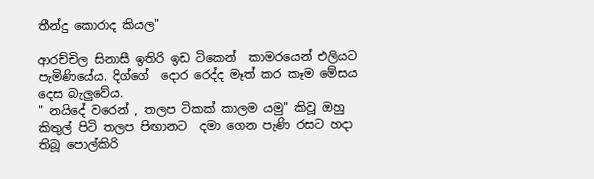තීන්දු කොරාද කියල"

ආරච්චිල සිනාසී ඉතිරි ඉඩ ටිකෙන්  කාමරයෙන් එලියට පැමිණියේය. දිග්ගේ  දොර රෙද්ද මෑත් කර කෑම මේසය දෙස බැලුවේය.
" නයිදේ වරෙන් , තලප ටිකක් කාලම යමු" කිවූ ඔහු කිතුල් පිටි තලප පිඟානට  දමා ගෙන පැණි රසට හදා තිබූ පොල්කිරි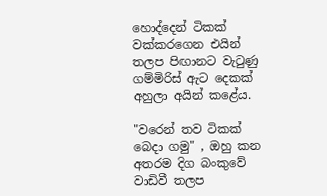හොද්දෙන් ටිකක්‌  වක්කරගෙන එයින් තලප පිඟානට වැටුණු ගම්මිරිස් ඇට දෙකක් අහුලා අයින් කළේය.

"වරෙන් තව ටිකක් බෙදා ගමු" , ඔහු කන අතරම දිග බංකුවේ වාඩිවී තලප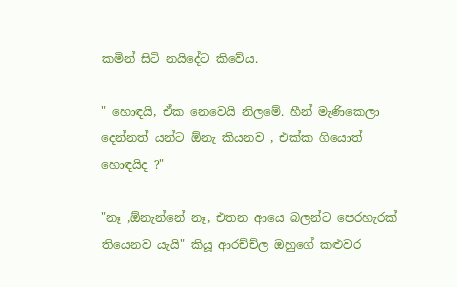කමින් සිටි නයිදේට කිවේය.

" හොඳයි, ඒක නෙවෙයි නිලමේ. හීන් මැණිකෙලා දෙන්නත් යන්ට ඕනැ කියනව , එක්ක ගියොත් හොඳයිද ?"

"නෑ ,ඕනැන්නේ නෑ, එතන ආයෙ බලන්ට පෙරහැරක් තියෙනව යැයි" කියූ ආරච්ච්ල ඔහුගේ කළුවර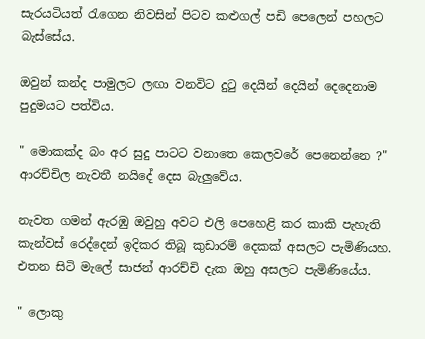සැරයටියත් රැගෙන නිවසින් පිටව කළුගල් පඩි පෙලෙන් පහලට බැස්සේය.

ඔවුන් කන්ද පාමුලට ලඟා වනවිට දුටු දෙයින් දෙයින් දෙදෙනාම පුදුමයට පත්විය.

" මොකක්ද බං අර සුදු පාටට වනාතෙ කෙලවරේ පෙනෙන්නෙ ?" ආරච්චිල නැවතී නයිදේ දෙස බැලුවේය.

නැවත ගමන් ඇරඹු ඔවුහු අවට එලි පෙහෙළි කර කාකි පැහැති කැන්වස් රෙද්දෙන් ඉදිකර තිබූ කුඩාරම් දෙකක් අසලට පැමිණියහ. එතන සිටි මැලේ සාජන් ආරච්චි දැක ඔහු අසලට පැමිණියේය.

" ලොකු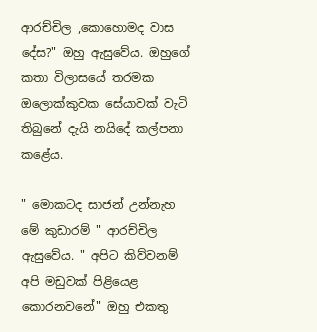ආරච්චිල ,කොහොමද වාස දේස?" ඔහු ඇසුවේය. ඔහුගේ කතා විලාසයේ තරමක ඔලොක්කුවක සේයාවක් වැටි තිබුනේ දැයි නයිදේ කල්පනා කළේය.

" මොකටද සාජන් උන්නැහ මේ කුඩාරම් " ආරච්චිල ඇසුවේය. " අපිට කිව්වනම් අපි මඩුවක් පිළියෙළ කොරනවනේ" ඔහු එකතු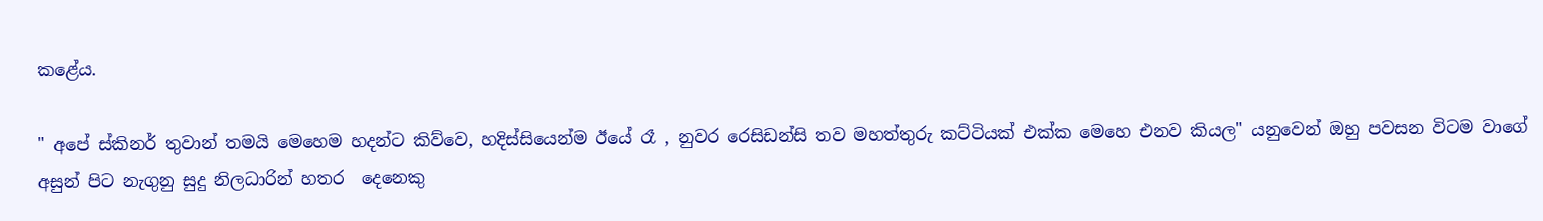කළේය.

" අපේ ස්කිනර් තුවාන් තමයි මෙහෙම හදන්ට කිව්වෙ, හදිස්සියෙන්ම ඊයේ රෑ , නුවර රෙසිඩන්සි තව මහත්තුරු කට්ටියක් එක්ක මෙහෙ එනව කියල" යනුවෙන් ඔහු පවසන විටම වාගේ අසුන් පිට නැගුනු සුදු නිලධාරින් හතර  දෙනෙකු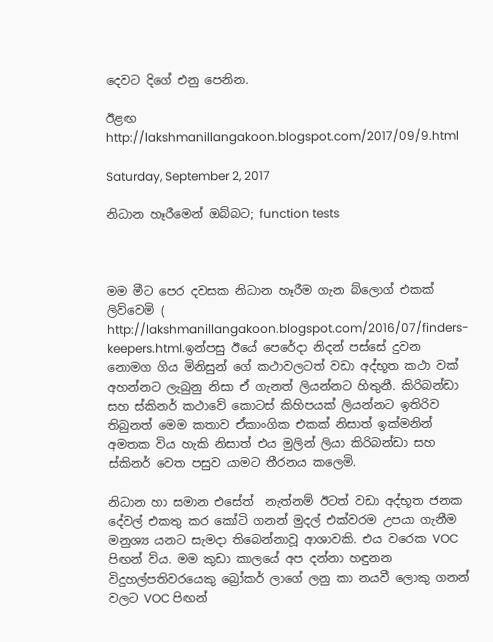දෙවට දිගේ එනු පෙනින.

ඊළඟ
http://lakshmanillangakoon.blogspot.com/2017/09/9.html

Saturday, September 2, 2017

නිධාන හෑරීමෙන් ඔබ්බට; function tests



මම මීට පෙර දවසක නිධාන හෑරීම ගැන බ්ලොග් එකක් ලිව්වෙමි ( http://lakshmanillangakoon.blogspot.com/2016/07/finders-keepers.html.ඉන්පසු ඊයේ පෙරේදා නිදන් පස්සේ දුවන නොමග ගිය මිනිසුන් ගේ කථාවලටත් වඩා අද්භූත කථා වක් අහන්නට ලැබුනු නිසා ඒ ගැනත් ලියන්නට හිතුනී. කිරිබන්ඩා සහ ස්කිනර් කථාවේ කොටස් කිහිපයක් ලියන්නට ඉතිරිව තිබුනත් මෙම කතාව ඒකාංගික එකක් නිසාත් ඉක්මනින් අමතක විය හැකි නිසාත් එය මුලින් ලියා කිරිබන්ඩා සහ ස්කිනර් වෙත පසුව යාමට තීරනය කලෙමි.

නිධාන හා සමාන එසේත්  නැත්නම් ඊටත් වඩා අද්භූත ජනක දේවල් එකතු කර කෝටි ගනන් මුදල් එක්වරම උපයා ගැනීම මනුශ්‍ය යනට සැමදා තිබෙන්නාවූ ආශාවකි. එය වරෙක VOC පිඟන් ව්ය. මම කුඩා කාලයේ අප දන්නා හඳුනන විදුහල්පතිවරයෙකු බ්‍රෝකර් ලාගේ ලනු කා නයවී ලොකු ගනන් වලට VOC පිඟන්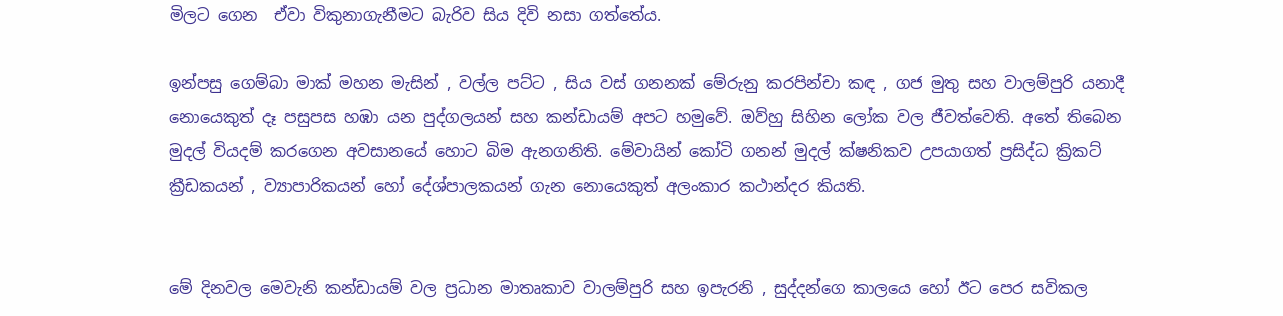මිලට ගෙන  ඒවා විකුනාගැනීමට බැරිව සිය දිවි නසා ගත්තේය.

ඉන්පසු ගෙම්බා මාක් මහන මැසින් , වල්ල පට්ට , සිය වස් ගනනක් මේරුනු කරපින්චා කඳ , ගජ මුතු සහ වාලම්පුරි යනාදී නොයෙකුත් දෑ පසුපස හඹා යන පුද්ගලයන් සහ කන්ඩායම් අපට හමුවේ. ඔව්හු සිහින ලෝක වල ජීවත්වෙති. අතේ තිබෙන මුදල් වියදම් කරගෙන අවසානයේ හොට බිම ඇනගනිති. මේවායින් කෝටි ගනන් මුදල් ක්ෂනිකව උපයාගත් ප්‍රසිද්ධ ක්‍රිකට් ක්‍රීඩකයන් , ව්‍යාපාරිකයන් හෝ දේශ්පාලකයන් ගැන නොයෙකුත් අලංකාර කථාන්දර කියති.


මේ දිනවල මෙවැනි කන්ඩායම් වල ප්‍රධාන මාතෘකාව වාලම්පුරි සහ ඉපැරනි , සුද්දන්ගෙ කාලයෙ හෝ ඊට පෙර සවිකල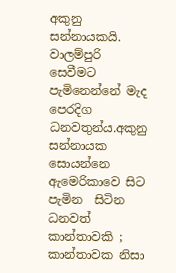අකුනු සන්නායකයි. වාලම්පුරි සෙවීමට පැමිනෙන්නේ මැද පෙරදිග ධනවතුන්ය.අකුනු සන්නායක සොයන්නෙ ඇමෙරිකාවෙ සිට පැමින  සිටින ධනවත් කාන්තාවකි ; කාන්තාවක නිසා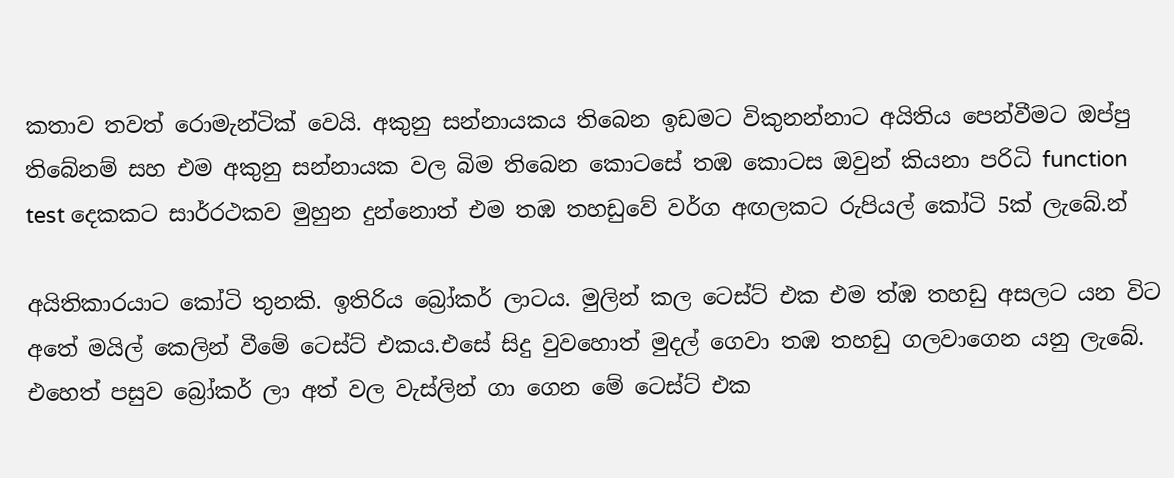කතාව තවත් රොමැන්ටික් වෙයි. අකුනු සන්නායකය තිබෙන ඉඩමට විකුනන්නාට අයිතිය පෙන්වීමට ඔප්පු තිබේනම් සහ එම අකුනු සන්නායක වල බිම තිබෙන කොටසේ තඹ කොටස ඔවුන් කියනා පරිධි function test දෙකකට සාර්‍රථකව මුහුන දුන්නොත් එම තඹ තහඩුවේ වර්ග අඟලකට රුපියල් කෝටි 5ක් ලැබේ.න්

අයිතිකාරයාට කෝටි තුනකි. ඉතිරිය බ්‍රෝකර් ලාටය. මුලින් කල ටෙස්ට් එක එම ත්ඹ තහඩු අසලට යන විට අතේ මයිල් කෙලින් වීමේ ටෙස්ට් එකය.එසේ සිදු වුවහොත් මුදල් ගෙවා තඹ තහඩු ගලවාගෙන යනු ලැබේ. එහෙත් පසුව බ්‍රෝකර් ලා අත් වල වැස්ලින් ගා ගෙන මේ ටෙස්ට් එක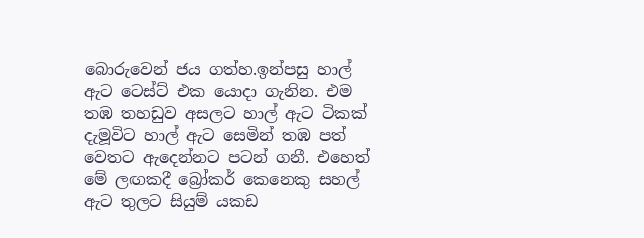බොරුවෙන් ජය ගත්හ.ඉන්පසු හාල් ඇට ටෙස්ට් එක යොදා ගැනින. එම තඹ තහඩුව අසලට හාල් ඇට ටිකක් දැමූවිට හාල් ඇට සෙමින් තඹ පත් වෙතට ඇදෙන්නට පටන් ගනී. එහෙත් මේ ලඟකදී බ්‍රෝකර් කෙනෙකු සහල් ඇට තුලට සියුම් යකඩ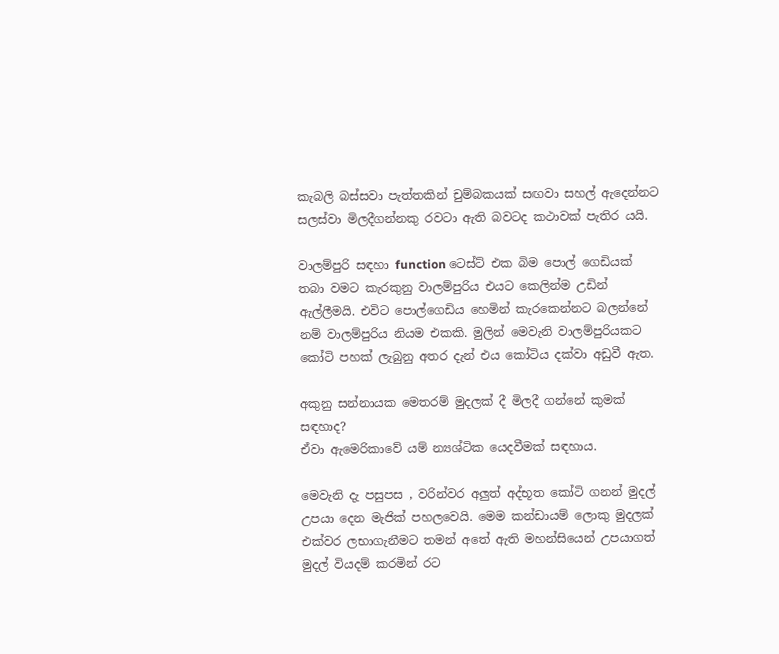කැබලි බස්සවා පැත්තකින් චුම්බකයක් සඟවා සහල් ඇදෙන්නට සලස්වා මිලදීගන්නකු රවටා ඇති බවටද කථාවක් පැතිර යයි.

වාලම්පුරි සඳහා function ටෙස්ට් එක බිම පොල් ගෙඩියක් තබා වමට කැරකුනු වාලම්පුරිය එයට කෙලින්ම උඩින් ඇල්ලීමයි. එවිට පොල්ගෙඩිය හෙමින් කැරකෙන්නට බලන්නේ නම් වාලම්පුරිය නියම එකකි. මුලින් මෙවැනි වාලම්පුරියකට කෝටි පහක් ලැබුනු අතර දැන් එය කෝටිය දක්වා අඩුවී ඇත.

අකුනු සන්නායක මෙතරම් මුදලක් දී මිලදී ගන්නේ කුමක් සඳහාද?
ඒවා ඇමෙරිකාවේ යම් න්‍යශ්ටික යෙදවීමක් සඳහාය.

මෙවැනි දැ පසුපස , වරින්වර අලුත් අද්භූත කෝටි ගනන් මුදල් උපයා දෙන මැජික් පහලවෙයි. මෙම කන්ඩායම් ලොකු මුදලක් එක්වර ලභාගැනීමට තමන් අතේ ඇති මහන්සියෙන් උපයාගත් මුදල් වියදම් කරමින් රට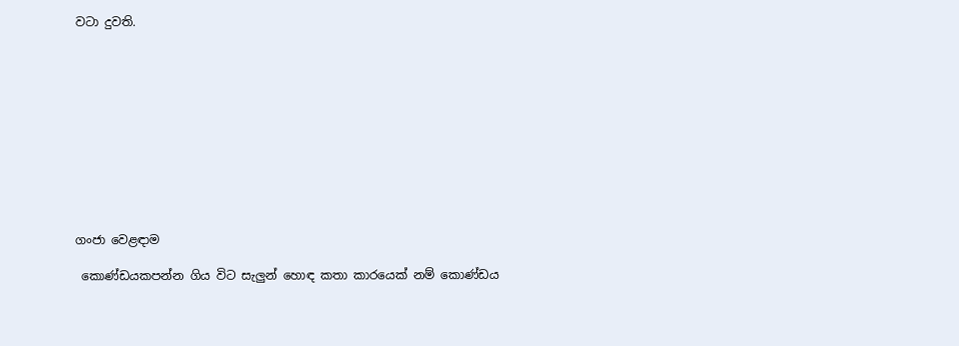වටා දුවති.











ගංජා වෙළඳාම

 කොණ්ඩයකපන්න ගිය විට සැලුන් හොඳ කතා කාරයෙක් නම් කොණ්ඩය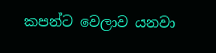කපන්ට වෙලාව යනවා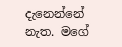දැනෙන්නේ නැත. මගේ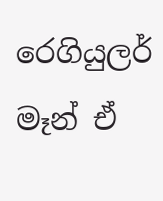රෙගියුලර්  මෑන් ඒ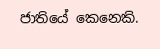ජාතියේ කෙනෙකි.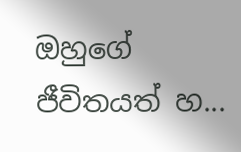ඔහුගේ ජීවිතයත් හ...